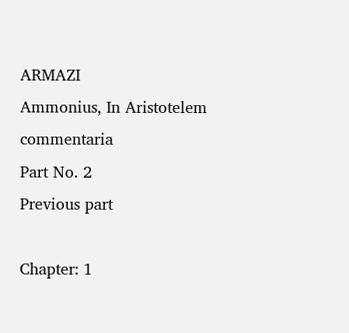ARMAZI
Ammonius, In Aristotelem commentaria
Part No. 2
Previous part

Chapter: 1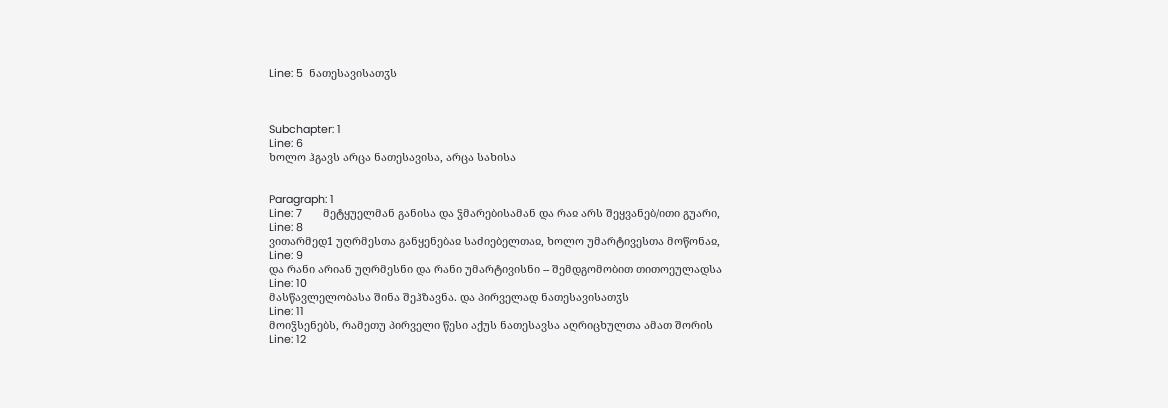Line: 5  ნათესავისათჳს



Subchapter: 1
Line: 6
ხოლო ჰგავს არცა ნათესავისა, არცა სახისა


Paragraph: 1
Line: 7       მეტყუელმან განისა და ჴმარებისამან და რაჲ არს შეყვანებ/ითი გუარი,
Line: 8
ვითარმედ1 უღრმესთა განყენებაჲ საძიებელთაჲ, ხოლო უმარტივესთა მოწონაჲ,
Line: 9
და რანი არიან უღრმესნი და რანი უმარტივისნი -- შემდგომობით თითოეულადსა
Line: 10
მასწავლელობასა შინა შეჰზავნა. და პირველად ნათესავისათჳს
Line: 11
მოიჴსენებს, რამეთუ პირველი წესი აქუს ნათესავსა აღრიცხულთა ამათ შორის
Line: 12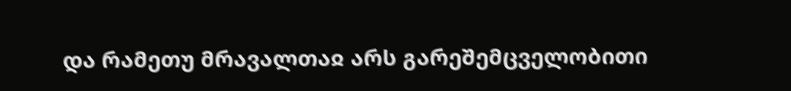და რამეთუ მრავალთაჲ არს გარეშემცველობითი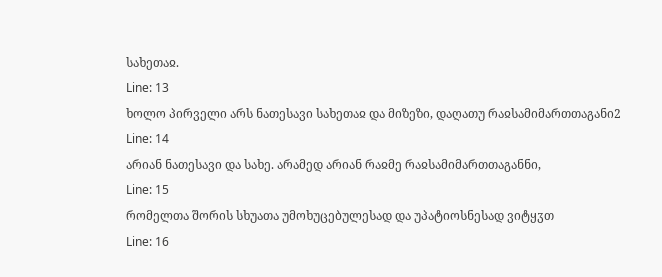სახეთაჲ.
Line: 13
ხოლო პირველი არს ნათესავი სახეთაჲ და მიზეზი, დაღათუ რაჲსამიმართთაგანი2
Line: 14
არიან ნათესავი და სახე. არამედ არიან რაჲმე რაჲსამიმართთაგანნი,
Line: 15
რომელთა შორის სხუათა უმოხუცებულესად და უპატიოსნესად ვიტყჳთ
Line: 16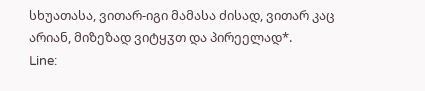სხუათასა, ვითარ-იგი მამასა ძისად, ვითარ კაც არიან, მიზეზად ვიტყჳთ და პირეელად*.
Line: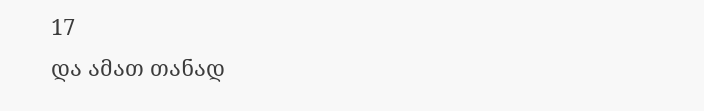17
და ამათ თანად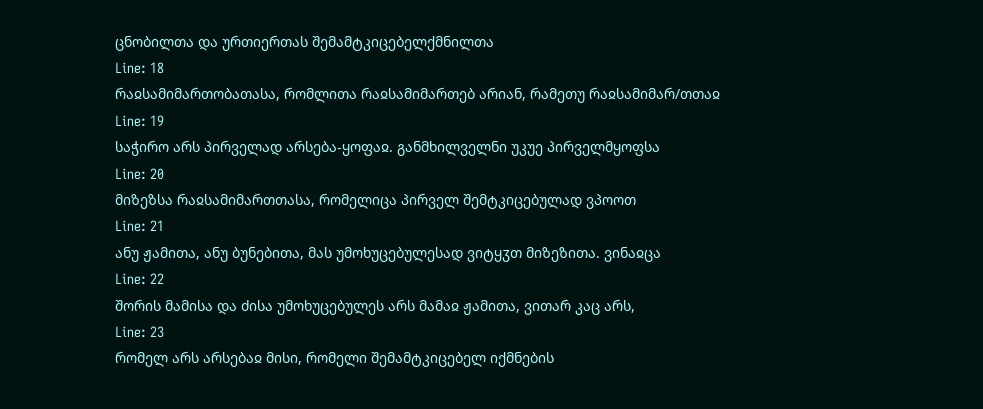ცნობილთა და ურთიერთას შემამტკიცებელქმნილთა
Line: 18
რაჲსამიმართობათასა, რომლითა რაჲსამიმართებ არიან, რამეთუ რაჲსამიმარ/თთაჲ
Line: 19
საჭირო არს პირველად არსება-ყოფაჲ. განმხილველნი უკუე პირველმყოფსა
Line: 20
მიზეზსა რაჲსამიმართთასა, რომელიცა პირველ შემტკიცებულად ვპოოთ
Line: 21
ანუ ჟამითა, ანუ ბუნებითა, მას უმოხუცებულესად ვიტყჳთ მიზეზითა. ვინაჲცა
Line: 22
შორის მამისა და ძისა უმოხუცებულეს არს მამაჲ ჟამითა, ვითარ კაც არს,
Line: 23
რომელ არს არსებაჲ მისი, რომელი შემამტკიცებელ იქმნების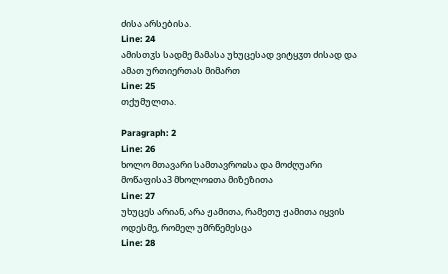ძისა არსებისა.
Line: 24
ამისთჳს სადმე მამასა უხუცესად ვიტყჳთ ძისად და ამათ ურთიერთას მიმართ
Line: 25
თქუმულთა.

Paragraph: 2
Line: 26
ხოლო მთავარი სამთავროჲსა და მოძღუარი მოწაფისა3 მხოლოჲთა მიზეზითა
Line: 27
უხუცეს არიან, არა ჟამითა, რამეთუ ჟამითა იყვის ოდესმე, რომელ უმრწემესცა
Line: 28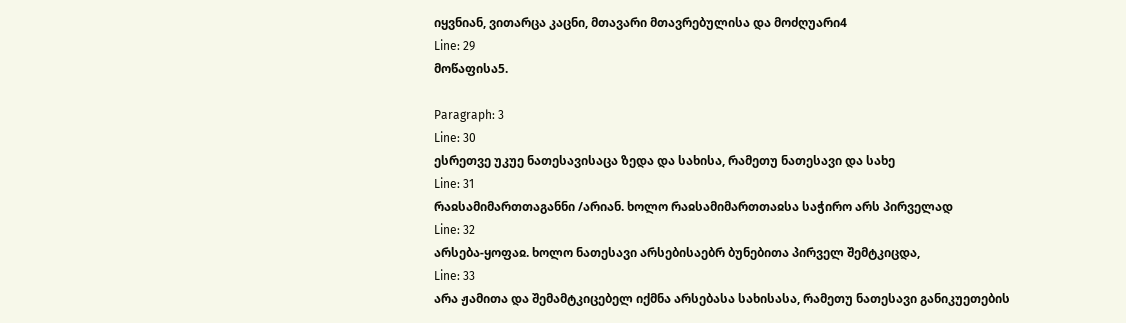იყვნიან, ვითარცა კაცნი, მთავარი მთავრებულისა და მოძღუარი4
Line: 29
მოწაფისა5.

Paragraph: 3
Line: 30
ესრეთვე უკუე ნათესავისაცა ზედა და სახისა, რამეთუ ნათესავი და სახე
Line: 31
რაჲსამიმართთაგანნი /არიან. ხოლო რაჲსამიმართთაჲსა საჭირო არს პირველად
Line: 32
არსება-ყოფაჲ. ხოლო ნათესავი არსებისაებრ ბუნებითა პირველ შემტკიცდა,
Line: 33
არა ჟამითა და შემამტკიცებელ იქმნა არსებასა სახისასა, რამეთუ ნათესავი განიკუეთების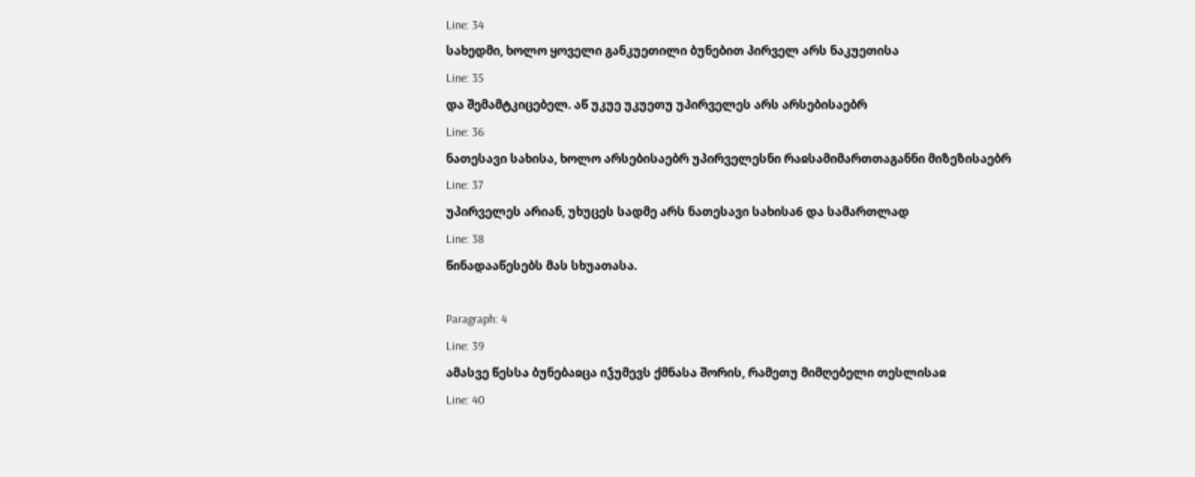Line: 34
სახედმი, ხოლო ყოველი განკუეთილი ბუნებით პირველ არს ნაკუეთისა
Line: 35
და შემამტკიცებელ. აწ უკუე უკუეთუ უპირველეს არს არსებისაებრ
Line: 36
ნათესავი სახისა, ხოლო არსებისაებრ უპირველესნი რაჲსამიმართთაგანნი მიზეზისაებრ
Line: 37
უპირველეს არიან, უხუცეს სადმე არს ნათესავი სახისა6 და სამართლად
Line: 38
წინადააწესებს მას სხუათასა.

Paragraph: 4
Line: 39
ამასვე წესსა ბუნებაჲცა იჴუმევს ქმნასა შორის, რამეთუ მიმღებელი თესლისაჲ
Line: 40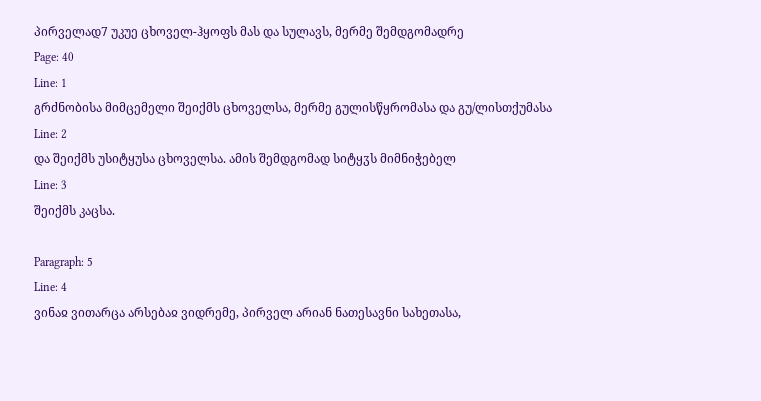პირველად7 უკუე ცხოველ-ჰყოფს მას და სულავს, მერმე შემდგომადრე
Page: 40
Line: 1
გრძნობისა მიმცემელი შეიქმს ცხოველსა, მერმე გულისწყრომასა და გუ/ლისთქუმასა
Line: 2
და შეიქმს უსიტყუსა ცხოველსა. ამის შემდგომად სიტყჳს მიმნიჭებელ
Line: 3
შეიქმს კაცსა.

Paragraph: 5
Line: 4
ვინაჲ ვითარცა არსებაჲ ვიდრემე, პირველ არიან ნათესავნი სახეთასა,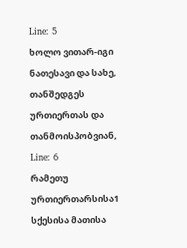Line: 5
ხოლო ვითარ-იგი ნათესავი და სახე, თანშედგეს ურთიერთას და თანმოისპობვიან,
Line: 6
რამეთუ ურთიერთარსისა1 სქესისა მათისა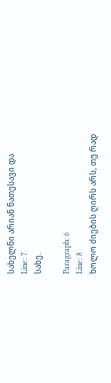სახელნი არიან ნათესავი და
Line: 7
სახე.

Paragraph: 6
Line: 8
ხოლო ძიების ღირს არს, თუ რად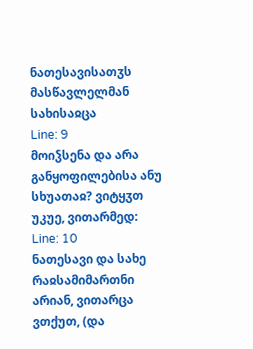ნათესავისათჳს მასწავლელმან სახისაჲცა
Line: 9
მოიჴსენა და არა განყოფილებისა ანუ სხუათაჲ? ვიტყჳთ უკუე, ვითარმედ:
Line: 10
ნათესავი და სახე რაჲსამიმართნი არიან, ვითარცა ვთქუთ, (და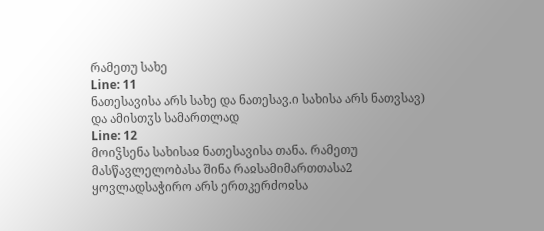რამეთუ სახე
Line: 11
ნათესავისა არს სახე და ნათესავ.ი სახისა არს ნათვსავ) და ამისთჳს სამართლად
Line: 12
მოიჴსენა სახისაჲ ნათესავისა თანა. რამეთუ მასწავლელობასა შინა რაჲსამიმართთასა2 ყოვლადსაჭირო არს ერთკერძოჲსა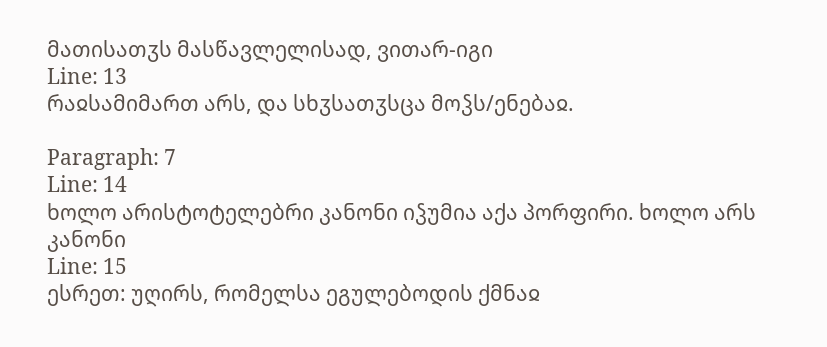მათისათჳს მასწავლელისად, ვითარ-იგი
Line: 13
რაჲსამიმართ არს, და სხჳსათჳსცა მოჴს/ენებაჲ.

Paragraph: 7
Line: 14
ხოლო არისტოტელებრი კანონი იჴუმია აქა პორფირი. ხოლო არს კანონი
Line: 15
ესრეთ: უღირს, რომელსა ეგულებოდის ქმნაჲ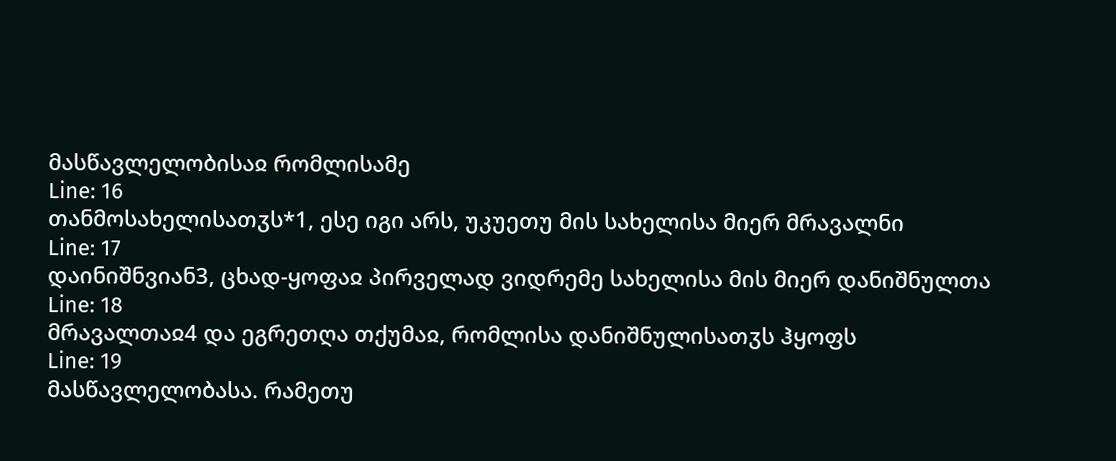მასწავლელობისაჲ რომლისამე
Line: 16
თანმოსახელისათჳს*1, ესე იგი არს, უკუეთუ მის სახელისა მიერ მრავალნი
Line: 17
დაინიშნვიან3, ცხად-ყოფაჲ პირველად ვიდრემე სახელისა მის მიერ დანიშნულთა
Line: 18
მრავალთაჲ4 და ეგრეთღა თქუმაჲ, რომლისა დანიშნულისათჳს ჰყოფს
Line: 19
მასწავლელობასა. რამეთუ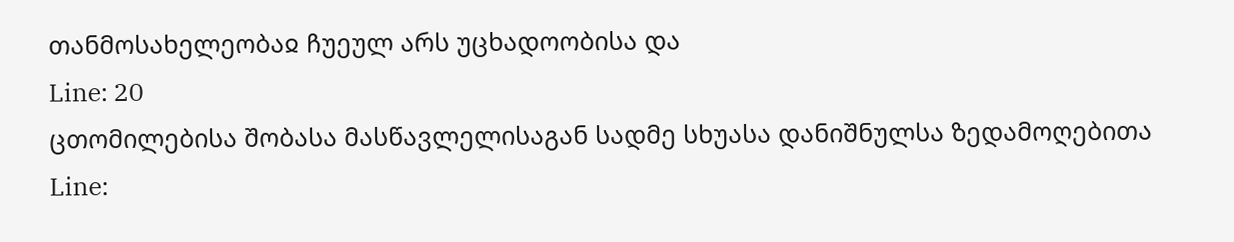თანმოსახელეობაჲ ჩუეულ არს უცხადოობისა და
Line: 20
ცთომილებისა შობასა მასწავლელისაგან სადმე სხუასა დანიშნულსა ზედამოღებითა
Line: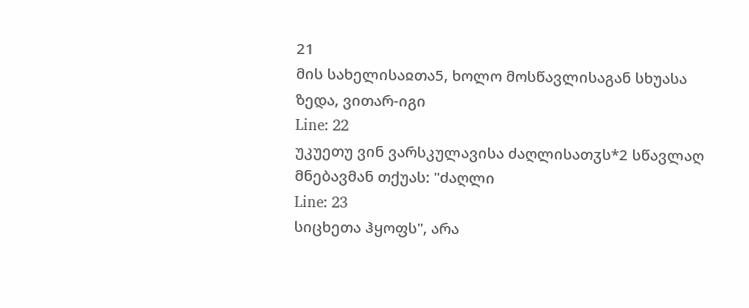21
მის სახელისაჲთა5, ხოლო მოსწავლისაგან სხუასა ზედა, ვითარ-იგი
Line: 22
უკუეთუ ვინ ვარსკულავისა ძაღლისათჳს*2 სწავლაღ მნებავმან თქუას: "ძაღლი
Line: 23
სიცხეთა ჰყოფს", არა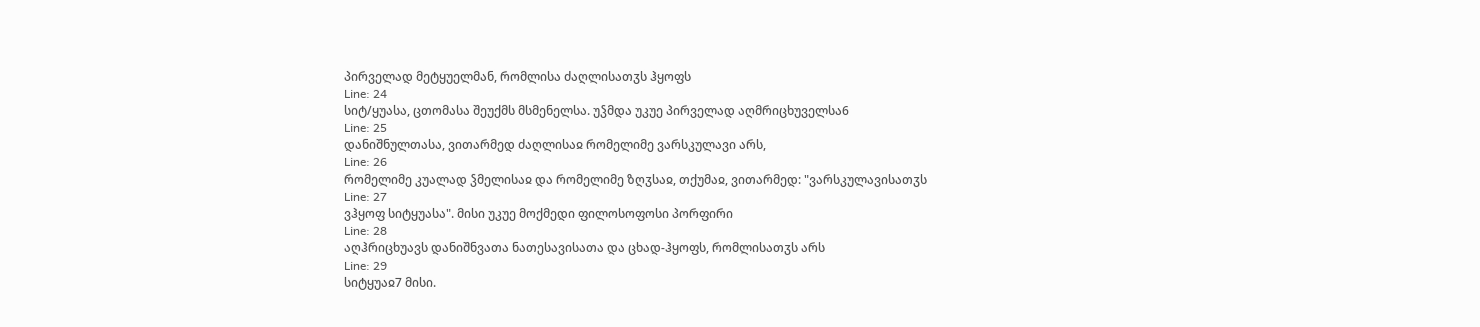პირველად მეტყუელმან, რომლისა ძაღლისათჳს ჰყოფს
Line: 24
სიტ/ყუასა, ცთომასა შეუქმს მსმენელსა. უჴმდა უკუე პირველად აღმრიცხუველსა6
Line: 25
დანიშნულთასა, ვითარმედ ძაღლისაჲ რომელიმე ვარსკულავი არს,
Line: 26
რომელიმე კუალად ჴმელისაჲ და რომელიმე ზღჳსაჲ, თქუმაჲ, ვითარმედ: "ვარსკულავისათჳს
Line: 27
ვჰყოფ სიტყუასა". მისი უკუე მოქმედი ფილოსოფოსი პორფირი
Line: 28
აღჰრიცხუავს დანიშნვათა ნათესავისათა და ცხად-ჰყოფს, რომლისათჳს არს
Line: 29
სიტყუაჲ7 მისი.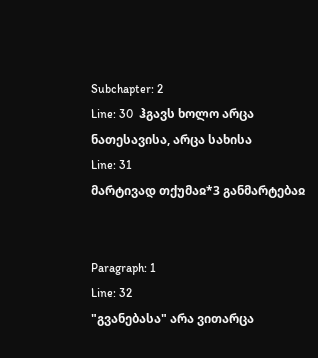Subchapter: 2
Line: 30  ჰგავს ხოლო არცა ნათესავისა, არცა სახისა
Line: 31
მარტივად თქუმაჲ*3 განმარტებაჲ


Paragraph: 1
Line: 32
"გვანებასა" არა ვითარცა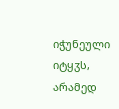იჭუნეული იტყჳს, არამედ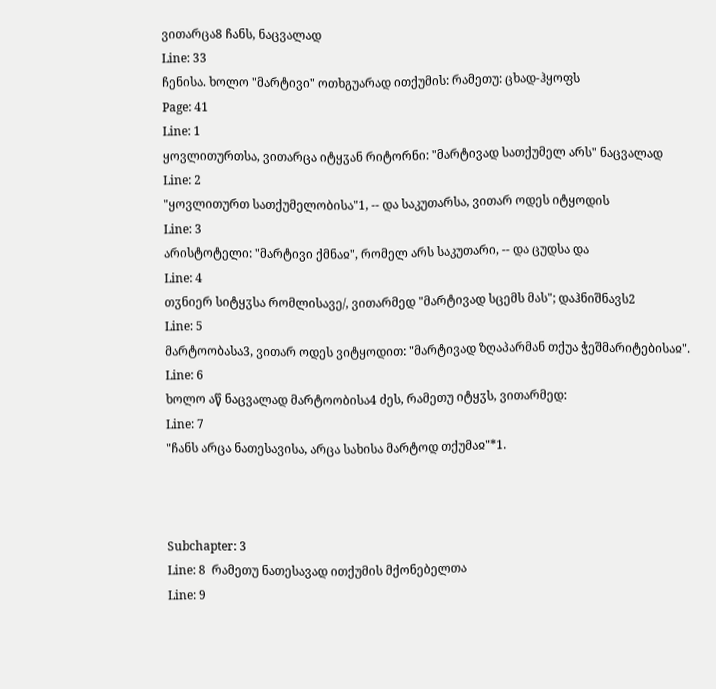ვითარცა8 ჩანს, ნაცვალად
Line: 33
ჩენისა. ხოლო "მარტივი" ოთხგუარად ითქუმის: რამეთუ: ცხად-ჰყოფს
Page: 41
Line: 1
ყოვლითურთსა, ვითარცა იტყჳან რიტორნი: "მარტივად სათქუმელ არს" ნაცვალად
Line: 2
"ყოვლითურთ სათქუმელობისა"1, -- და საკუთარსა, ვითარ ოდეს იტყოდის
Line: 3
არისტოტელი: "მარტივი ქმნაჲ", რომელ არს საკუთარი, -- და ცუდსა და
Line: 4
თჳნიერ სიტყჳსა რომლისავე/, ვითარმედ "მარტივად სცემს მას"; დაჰნიშნავს2
Line: 5
მარტოობასა3, ვითარ ოდეს ვიტყოდით: "მარტივად ზღაპარმან თქუა ჭეშმარიტებისაჲ".
Line: 6
ხოლო აწ ნაცვალად მარტოობისა4 ძეს, რამეთუ იტყჳს, ვითარმედ:
Line: 7
"ჩანს არცა ნათესავისა, არცა სახისა მარტოდ თქუმაჲ"*1.



Subchapter: 3
Line: 8  რამეთუ ნათესავად ითქუმის მქონებელთა
Line: 9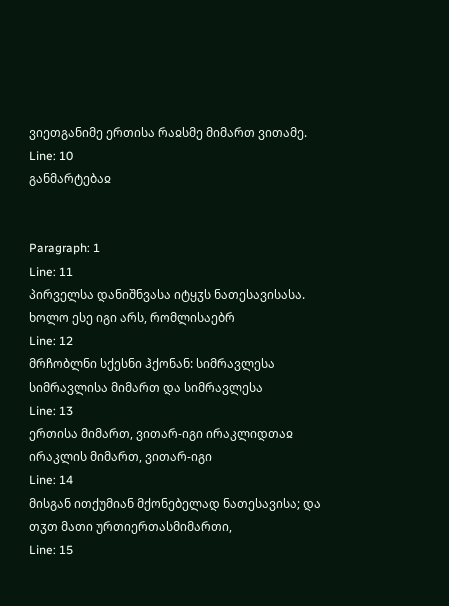ვიეთგანიმე ერთისა რაჲსმე მიმართ ვითამე.
Line: 10
განმარტებაჲ


Paragraph: 1
Line: 11
პირველსა დანიშნვასა იტყჳს ნათესავისასა. ხოლო ესე იგი არს, რომლისაებრ
Line: 12
მრჩობლნი სქესნი ჰქონან: სიმრავლესა სიმრავლისა მიმართ და სიმრავლესა
Line: 13
ერთისა მიმართ, ვითარ-იგი ირაკლიდთაჲ ირაკლის მიმართ, ვითარ-იგი
Line: 14
მისგან ითქუმიან მქონებელად ნათესავისა; და თჳთ მათი ურთიერთასმიმართი,
Line: 15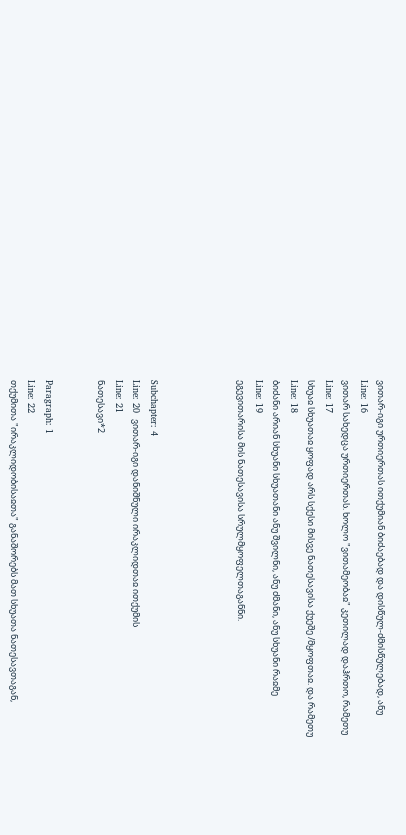ვითარ-იგი ურთიერთას ითქუმიან ბიძაებად და დისწულ-ძმისწულებად, ანუ
Line: 16
ვითარ სახედცა ურთიერთას. ხოლო "ვითამეობაჲ" კეთილად დაჰრთო, რამეთუ
Line: 17
სხუაჲ სხუათაჲ ყოფად არს სქესი მისვე ნათესავისა ქუეშე /მყოფთაჲ. და რამეთუ
Line: 18
ბიძანი არიან სხუანი სხუათანი ანუ შვილნი, ანუ ძმანი, ანუ სხუანი რაჲმე
Line: 19
ეგევითარისა მის ნათესავისა სრულმყოფელთაგანნი.




Subchapter: 4
Line: 20  ვითარ-იგი დანიშნული ირაკლიდთაჲ ითქუმის
Line: 21
ნათესავი*2


Paragraph: 1
Line: 22
თქუმითა "ირაკლიდობისაჲთა" განაშორებს მათ სხუათა ნათესავთაგან,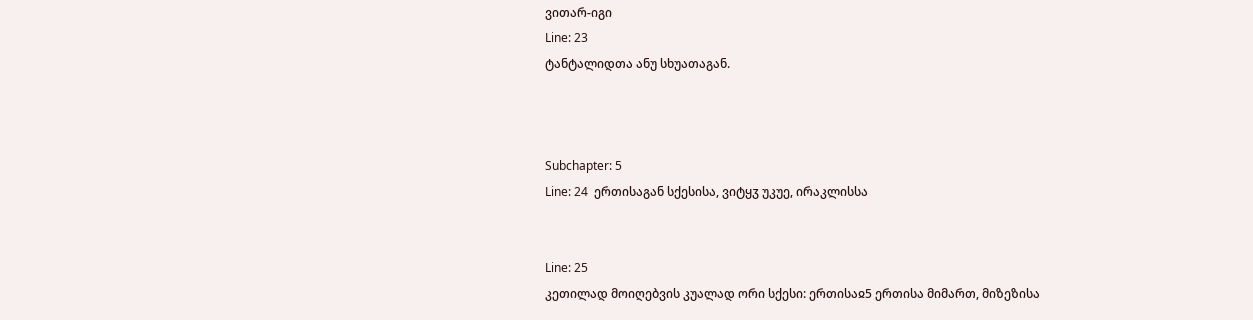ვითარ-იგი
Line: 23
ტანტალიდთა ანუ სხუათაგან.



Subchapter: 5
Line: 24  ერთისაგან სქესისა, ვიტყჳ უკუე, ირაკლისსა


Line: 25
კეთილად მოიღებვის კუალად ორი სქესი: ერთისაჲ5 ერთისა მიმართ, მიზეზისა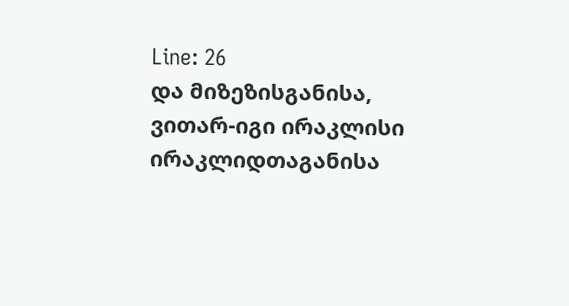Line: 26
და მიზეზისგანისა, ვითარ-იგი ირაკლისი ირაკლიდთაგანისა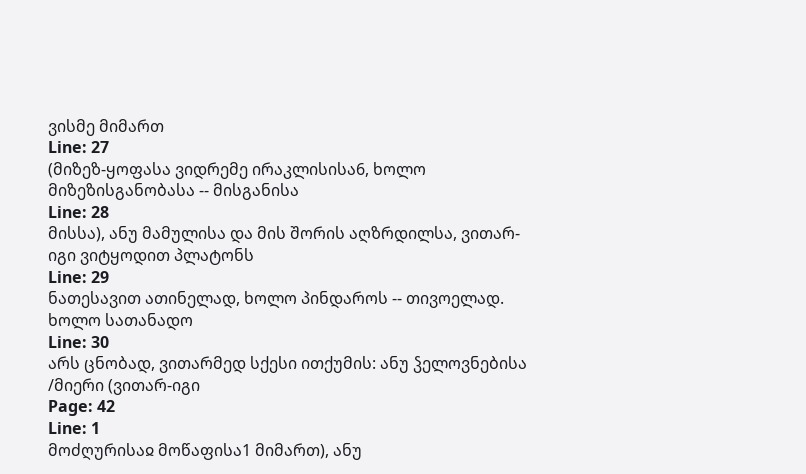ვისმე მიმართ
Line: 27
(მიზეზ-ყოფასა ვიდრემე ირაკლისისა6, ხოლო მიზეზისგანობასა -- მისგანისა
Line: 28
მისსა), ანუ მამულისა და მის შორის აღზრდილსა, ვითარ-იგი ვიტყოდით პლატონს
Line: 29
ნათესავით ათინელად, ხოლო პინდაროს -- თივოელად. ხოლო სათანადო
Line: 30
არს ცნობად, ვითარმედ სქესი ითქუმის: ანუ ჴელოვნებისა /მიერი (ვითარ-იგი
Page: 42
Line: 1
მოძღურისაჲ მოწაფისა1 მიმართ), ანუ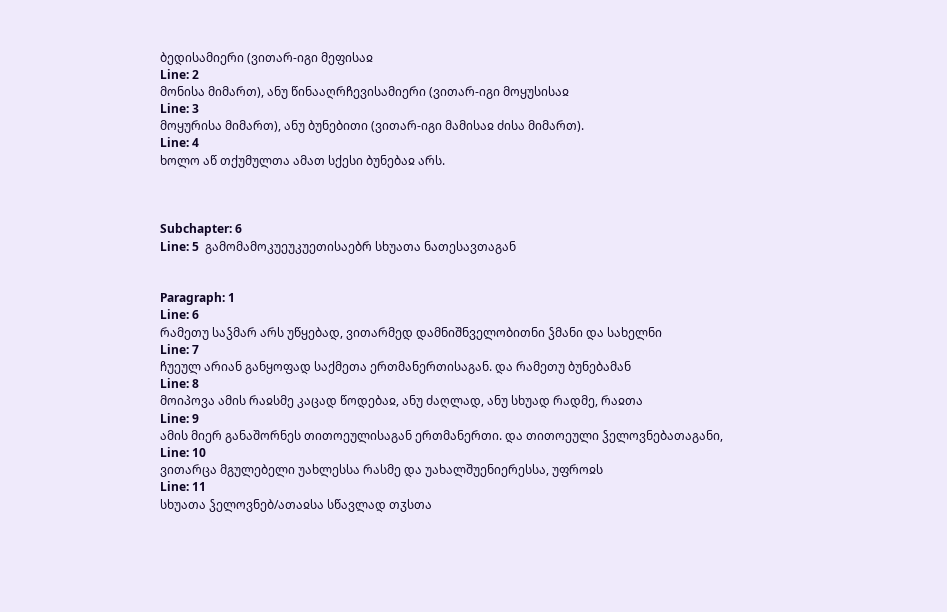ბედისამიერი (ვითარ-იგი მეფისაჲ
Line: 2
მონისა მიმართ), ანუ წინააღრჩევისამიერი (ვითარ-იგი მოყუსისაჲ
Line: 3
მოყურისა მიმართ), ანუ ბუნებითი (ვითარ-იგი მამისაჲ ძისა მიმართ).
Line: 4
ხოლო აწ თქუმულთა ამათ სქესი ბუნებაჲ არს.



Subchapter: 6
Line: 5  გამომამოკუეუკუეთისაებრ სხუათა ნათესავთაგან


Paragraph: 1
Line: 6
რამეთუ საჴმარ არს უწყებად, ვითარმედ დამნიშნველობითნი ჴმანი და სახელნი
Line: 7
ჩუეულ არიან განყოფად საქმეთა ერთმანერთისაგან. და რამეთუ ბუნებამან
Line: 8
მოიპოვა ამის რაჲსმე კაცად წოდებაჲ, ანუ ძაღლად, ანუ სხუად რადმე, რაჲთა
Line: 9
ამის მიერ განაშორნეს თითოეულისაგან ერთმანერთი. და თითოეული ჴელოვნებათაგანი,
Line: 10
ვითარცა მგულებელი უახლესსა რასმე და უახალშუენიერესსა, უფროჲს
Line: 11
სხუათა ჴელოვნებ/ათაჲსა სწავლად თჳსთა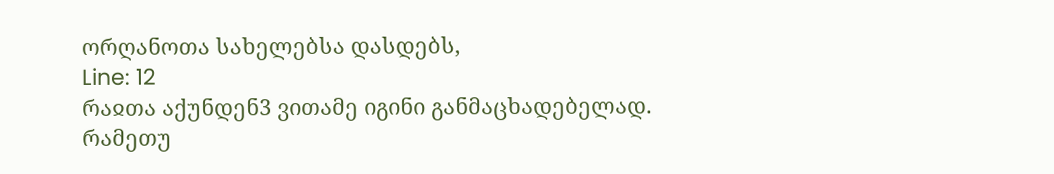ორღანოთა სახელებსა დასდებს,
Line: 12
რაჲთა აქუნდენ3 ვითამე იგინი განმაცხადებელად. რამეთუ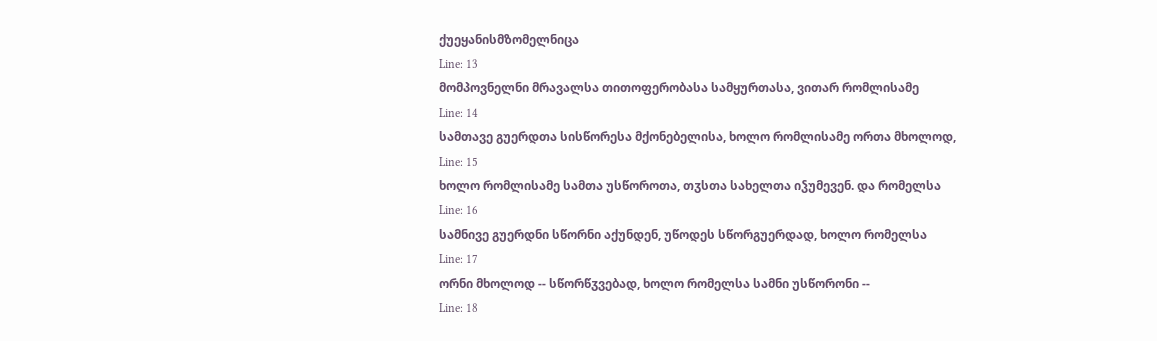ქუეყანისმზომელნიცა
Line: 13
მომპოვნელნი მრავალსა თითოფერობასა სამყურთასა, ვითარ რომლისამე
Line: 14
სამთავე გუერდთა სისწორესა მქონებელისა, ხოლო რომლისამე ორთა მხოლოდ,
Line: 15
ხოლო რომლისამე სამთა უსწოროთა, თჳსთა სახელთა იჴუმევენ. და რომელსა
Line: 16
სამნივე გუერდნი სწორნი აქუნდენ, უწოდეს სწორგუერდად, ხოლო რომელსა
Line: 17
ორნი მხოლოდ -- სწორწჳვებად, ხოლო რომელსა სამნი უსწორონი --
Line: 18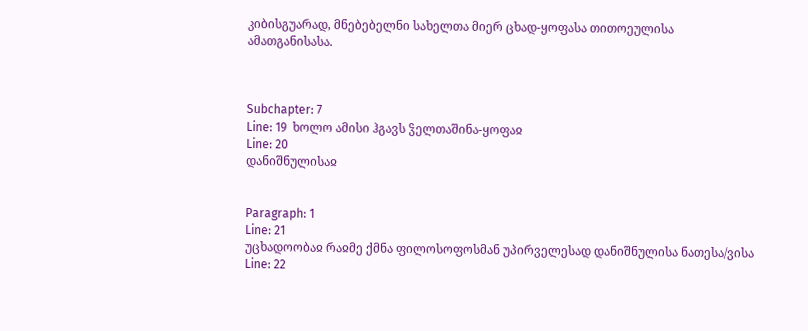კიბისგუარად, მნებებელნი სახელთა მიერ ცხად-ყოფასა თითოეულისა ამათგანისასა.



Subchapter: 7
Line: 19  ხოლო ამისი ჰგავს ჴელთაშინა-ყოფაჲ
Line: 20
დანიშნულისაჲ


Paragraph: 1
Line: 21
უცხადოობაჲ რაჲმე ქმნა ფილოსოფოსმან უპირველესად დანიშნულისა ნათესა/ვისა
Line: 22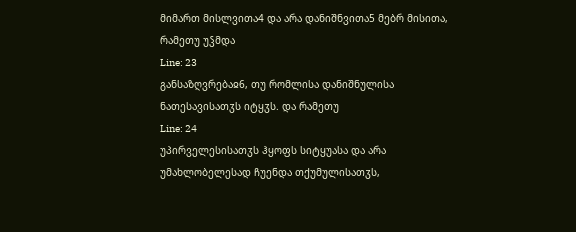მიმართ მისლვითა4 და არა დანიშნვითა5 მებრ მისითა, რამეთუ უჴმდა
Line: 23
განსაზღვრებაჲ6, თუ რომლისა დანიშნულისა ნათესავისათჳს იტყჳს. და რამეთუ
Line: 24
უპირველესისათჳს ჰყოფს სიტყუასა და არა უმახლობელესად ჩუენდა თქუმულისათჳს,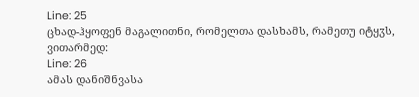Line: 25
ცხად-ჰყოფენ მაგალითნი, რომელთა დასხამს, რამეთუ იტყჳს, ვითარმედ:
Line: 26
ამას დანიშნვასა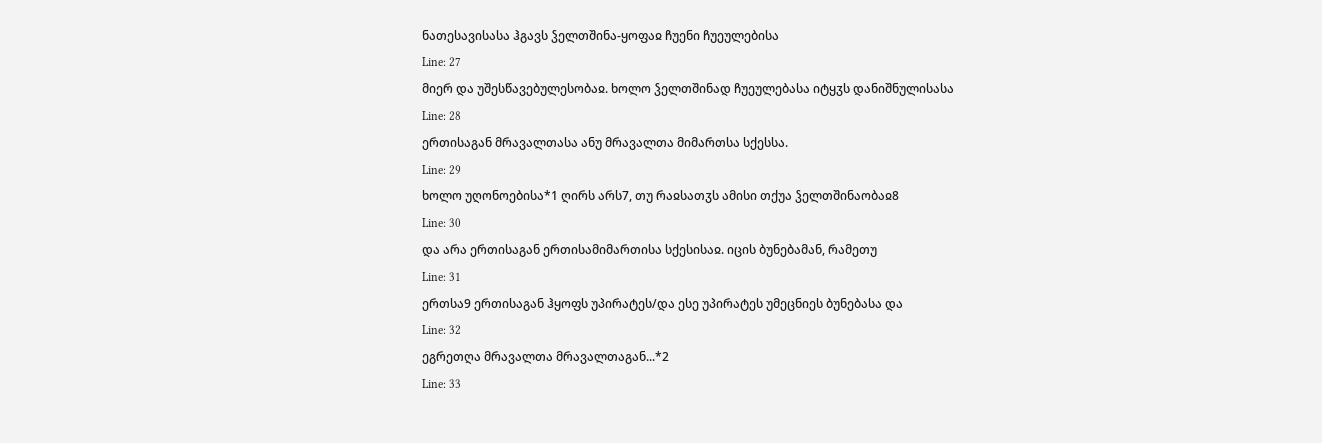ნათესავისასა ჰგავს ჴელთშინა-ყოფაჲ ჩუენი ჩუეულებისა
Line: 27
მიერ და უშესწავებულესობაჲ. ხოლო ჴელთშინად ჩუეულებასა იტყჳს დანიშნულისასა
Line: 28
ერთისაგან მრავალთასა ანუ მრავალთა მიმართსა სქესსა.
Line: 29
ხოლო უღონოებისა*1 ღირს არს7, თუ რაჲსათჳს ამისი თქუა ჴელთშინაობაჲ8
Line: 30
და არა ერთისაგან ერთისამიმართისა სქესისაჲ. იცის ბუნებამან, რამეთუ
Line: 31
ერთსა9 ერთისაგან ჰყოფს უპირატეს/და ესე უპირატეს უმეცნიეს ბუნებასა და
Line: 32
ეგრეთღა მრავალთა მრავალთაგან...*2
Line: 33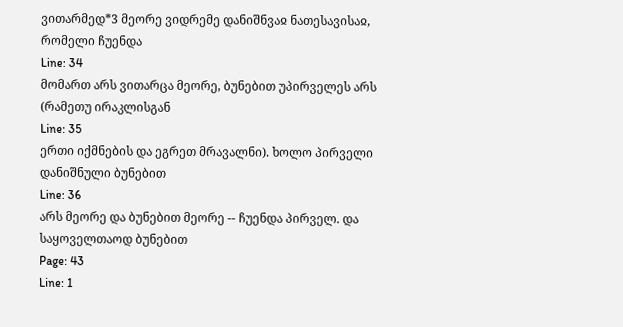ვითარმედ*3 მეორე ვიდრემე დანიშნვაჲ ნათესავისაჲ, რომელი ჩუენდა
Line: 34
მომართ არს ვითარცა მეორე, ბუნებით უპირველეს არს (რამეთუ ირაკლისგან
Line: 35
ერთი იქმნების და ეგრეთ მრავალნი). ხოლო პირველი დანიშნული ბუნებით
Line: 36
არს მეორე და ბუნებით მეორე -- ჩუენდა პირველ. და საყოველთაოდ ბუნებით
Page: 43
Line: 1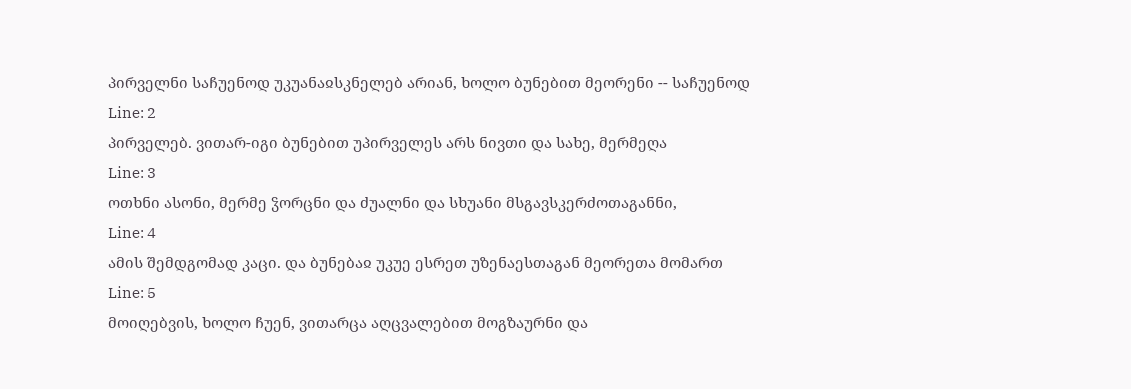პირველნი საჩუენოდ უკუანაჲსკნელებ არიან, ხოლო ბუნებით მეორენი -- საჩუენოდ
Line: 2
პირველებ. ვითარ-იგი ბუნებით უპირველეს არს ნივთი და სახე, მერმეღა
Line: 3
ოთხნი ასონი, მერმე ჴორცნი და ძუალნი და სხუანი მსგავსკერძოთაგანნი,
Line: 4
ამის შემდგომად კაცი. და ბუნებაჲ უკუე ესრეთ უზენაესთაგან მეორეთა მომართ
Line: 5
მოიღებვის, ხოლო ჩუენ, ვითარცა აღცვალებით მოგზაურნი და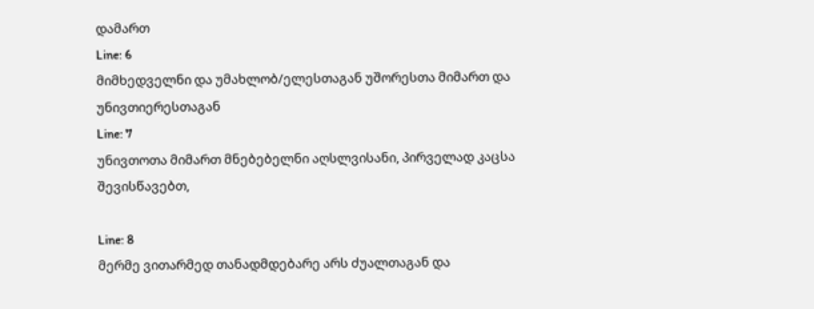დამართ
Line: 6
მიმხედველნი და უმახლობ/ელესთაგან უშორესთა მიმართ და უნივთიერესთაგან
Line: 7
უნივთოთა მიმართ მნებებელნი აღსლვისანი, პირველად კაცსა შევისწავებთ,

Line: 8
მერმე ვითარმედ თანადმდებარე არს ძუალთაგან და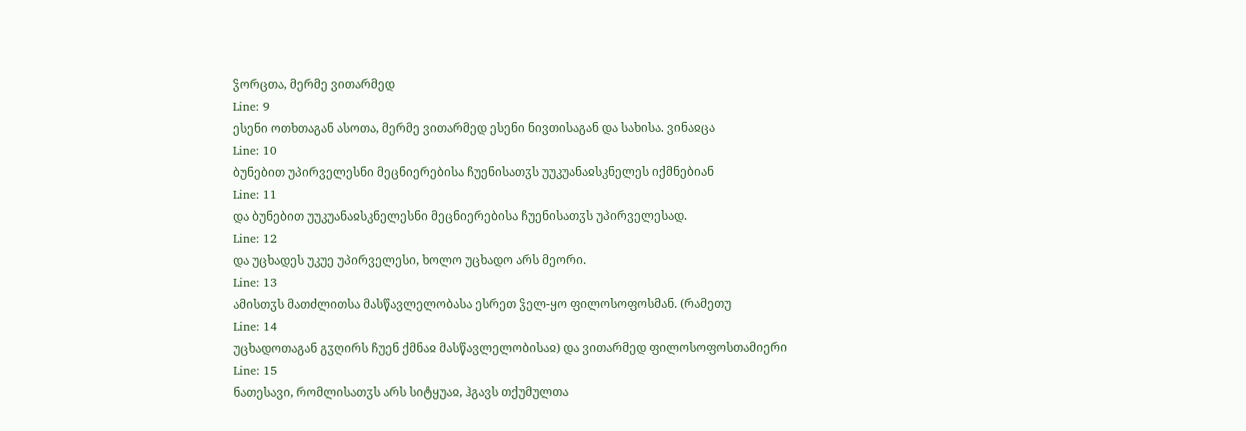ჴორცთა, მერმე ვითარმედ
Line: 9
ესენი ოთხთაგან ასოთა, მერმე ვითარმედ ესენი ნივთისაგან და სახისა. ვინაჲცა
Line: 10
ბუნებით უპირველესნი მეცნიერებისა ჩუენისათჳს უუკუანაჲსკნელეს იქმნებიან
Line: 11
და ბუნებით უუკუანაჲსკნელესნი მეცნიერებისა ჩუენისათჳს უპირველესად.
Line: 12
და უცხადეს უკუე უპირველესი, ხოლო უცხადო არს მეორი.
Line: 13
ამისთჳს მათძლითსა მასწავლელობასა ესრეთ ჴელ-ყო ფილოსოფოსმან. (რამეთუ
Line: 14
უცხადოთაგან გჳღირს ჩუენ ქმნაჲ მასწავლელობისაჲ) და ვითარმედ ფილოსოფოსთამიერი
Line: 15
ნათესავი, რომლისათჳს არს სიტყუაჲ, ჰგავს თქუმულთა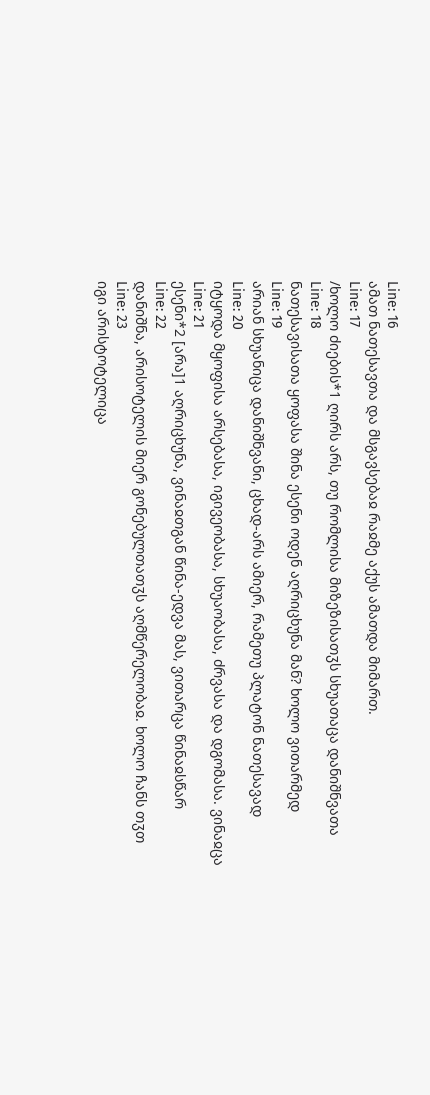Line: 16
ამათ ნათესავთა და მსგავსებაჲ რაჲმე აქუს ამათდა მიმართ.
Line: 17
/ხოლო ძიების*1 ღირს არს, თუ რომლისა მიზეზისათჳს სხუათაცა დანიშნვათა
Line: 18
ნათესავისათა ყოფასა შინა ესენი ოდენ აღრიცხუნა მან? ხოლო ვითარმედ
Line: 19
არიან სხუანიცა დანიშნვანი, ცხად-არს ამიერ, რამეთუ პლატონ ნათესავად
Line: 20
იტყოდა მყოფისა არსებასა, იგივეობასა, სხუაობასა, ძრვასა და დგომასა. ვინაჲცა
Line: 21
ესენი*2 [არა]1 აღრიცხუნა, ვინაჲთგან წინა-ედვა მას, ვითარცა წინაჲსწარ
Line: 22
დანიშნა, არისოტელის მიერ გონებულთათჳს აღმწერელობაჲ. ხოლო ჩანს თჳთ
Line: 23
იგი არისტოტელიცა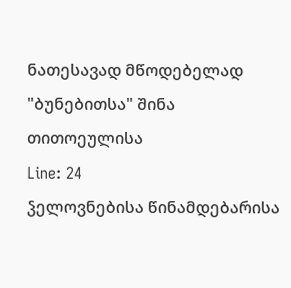ნათესავად მწოდებელად "ბუნებითსა" შინა თითოეულისა
Line: 24
ჴელოვნებისა წინამდებარისა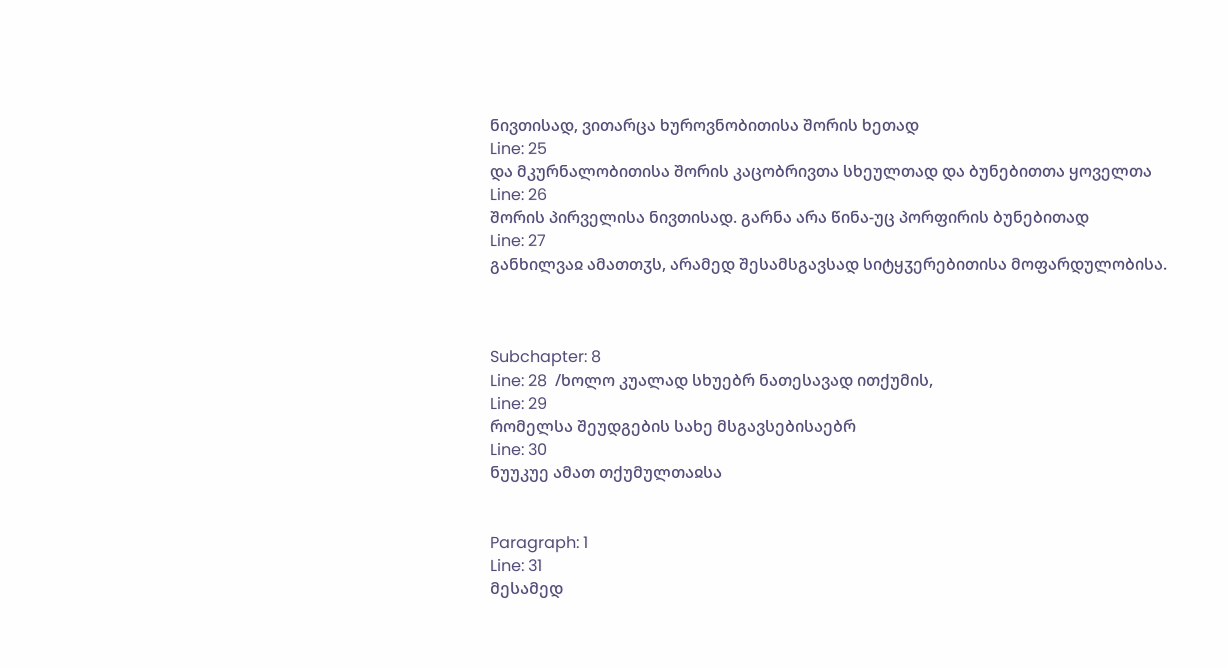ნივთისად, ვითარცა ხუროვნობითისა შორის ხეთად
Line: 25
და მკურნალობითისა შორის კაცობრივთა სხეულთად და ბუნებითთა ყოველთა
Line: 26
შორის პირველისა ნივთისად. გარნა არა წინა-უც პორფირის ბუნებითად
Line: 27
განხილვაჲ ამათთჳს, არამედ შესამსგავსად სიტყჳერებითისა მოფარდულობისა.



Subchapter: 8
Line: 28  /ხოლო კუალად სხუებრ ნათესავად ითქუმის,
Line: 29
რომელსა შეუდგების სახე მსგავსებისაებრ
Line: 30
ნუუკუე ამათ თქუმულთაჲსა


Paragraph: 1
Line: 31
მესამედ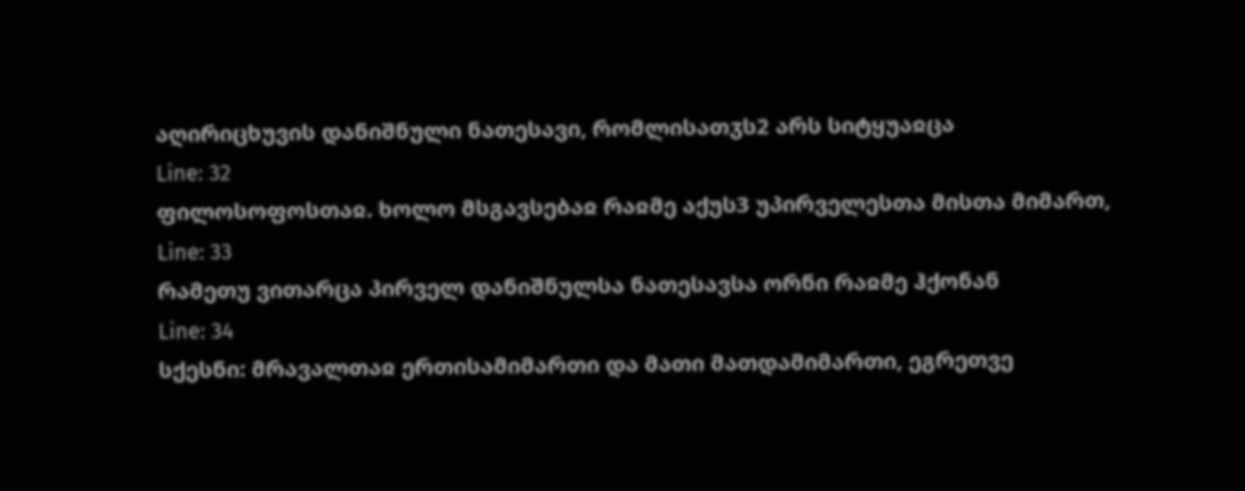აღირიცხუვის დანიშნული ნათესავი, რომლისათჳს2 არს სიტყუაჲცა
Line: 32
ფილოსოფოსთაჲ. ხოლო მსგავსებაჲ რაჲმე აქუს3 უპირველესთა მისთა მიმართ,
Line: 33
რამეთუ ვითარცა პირველ დანიშნულსა ნათესავსა ორნი რაჲმე ჰქონან
Line: 34
სქესნი: მრავალთაჲ ერთისამიმართი და მათი მათდამიმართი, ეგრეთვე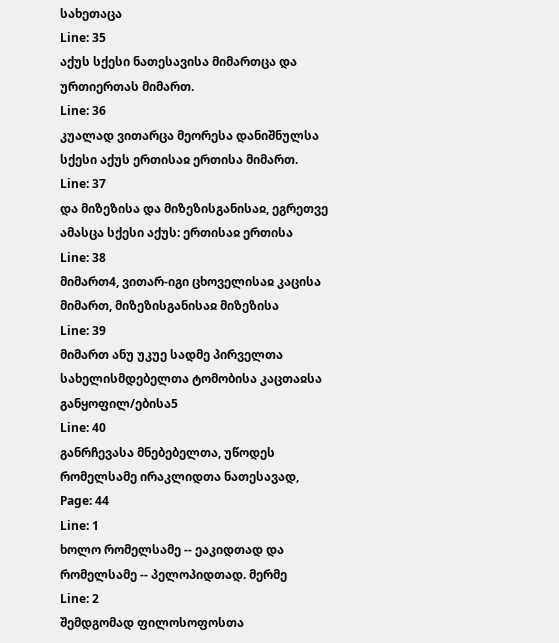სახეთაცა
Line: 35
აქუს სქესი ნათესავისა მიმართცა და ურთიერთას მიმართ.
Line: 36
კუალად ვითარცა მეორესა დანიშნულსა სქესი აქუს ერთისაჲ ერთისა მიმართ.
Line: 37
და მიზეზისა და მიზეზისგანისაჲ, ეგრეთვე ამასცა სქესი აქუს: ერთისაჲ ერთისა
Line: 38
მიმართ4, ვითარ-იგი ცხოველისაჲ კაცისა მიმართ, მიზეზისგანისაჲ მიზეზისა
Line: 39
მიმართ ანუ უკუე სადმე პირველთა სახელისმდებელთა ტომობისა კაცთაჲსა განყოფილ/ებისა5
Line: 40
განრჩევასა მნებებელთა, უწოდეს რომელსამე ირაკლიდთა ნათესავად,
Page: 44
Line: 1
ხოლო რომელსამე -- ეაკიდთად და რომელსამე -- პელოპიდთად. მერმე
Line: 2
შემდგომად ფილოსოფოსთა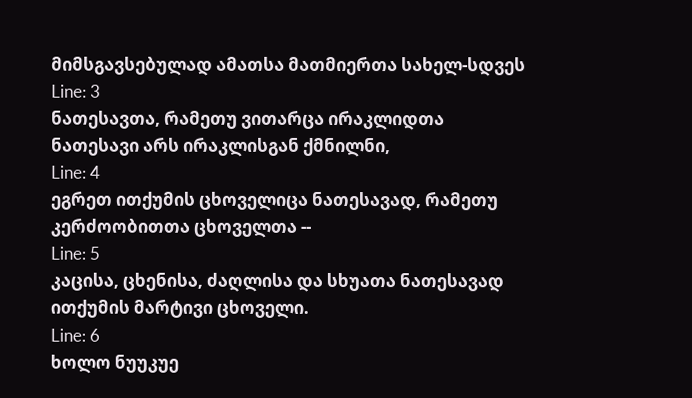მიმსგავსებულად ამათსა მათმიერთა სახელ-სდვეს
Line: 3
ნათესავთა, რამეთუ ვითარცა ირაკლიდთა ნათესავი არს ირაკლისგან ქმნილნი,
Line: 4
ეგრეთ ითქუმის ცხოველიცა ნათესავად, რამეთუ კერძოობითთა ცხოველთა --
Line: 5
კაცისა, ცხენისა, ძაღლისა და სხუათა ნათესავად ითქუმის მარტივი ცხოველი.
Line: 6
ხოლო ნუუკუე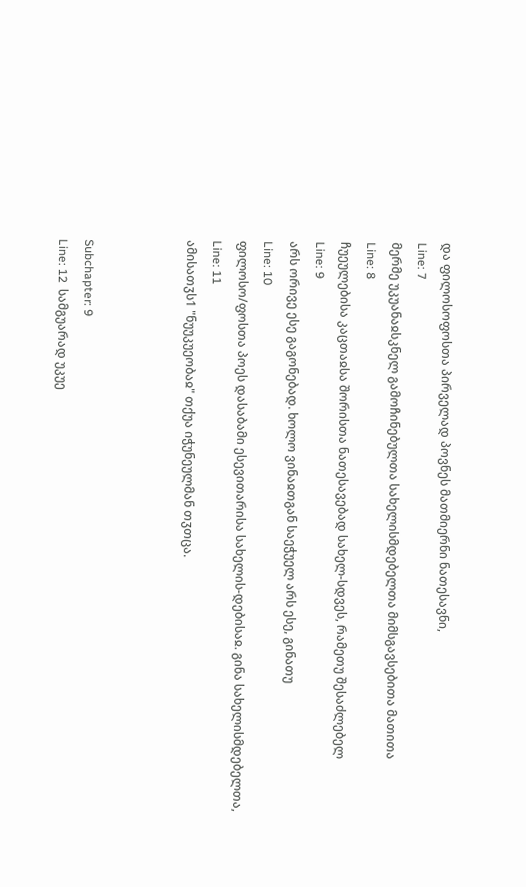და ფილოსოფოსთა პირველად პოვნეს მათმიერნი ნათესავნი,
Line: 7
მერმე უკუანაჲსკნელ გამოჩინებულთა სახელისმდებელთა მიმსგავსებითა მათითა
Line: 8
ჩუეულებისა კაცთაჲსა შორისთა ნათესავებად სახელ-სდვეს, რამეთუ შესაძლებელ
Line: 9
არს ორივე ესე გაგონებად. ხოლო ვინაჲთგან საეჭუელ არს ესე, გინათუ
Line: 10
ფილოსო/ფოსთა პოეს დასაბამი ესევითარისა სახელის-დებისაჲ. გინა სახელისმდებელთა,
Line: 11
ამისათჳს1 "ნუუკუეობაჲ" თქუა იჭუნეულმან თჳთცა.



Subchapter: 9
Line: 12  სამგუარად უკუე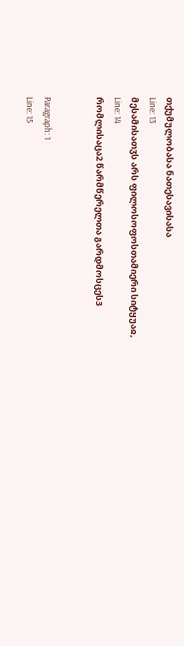თქუმულობასა ნათესავისასა
Line: 13
მესამისათჳს არს ფილოსოფოსთამიერი სიტყუაჲ,
Line: 14
რომლისაცა2 წარმწერელთა გარდმოსცეს3


Paragraph: 1
Line: 15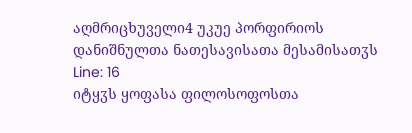აღმრიცხუველი4 უკუე პორფირიოს დანიშნულთა ნათესავისათა მესამისათჳს
Line: 16
იტყჳს ყოფასა ფილოსოფოსთა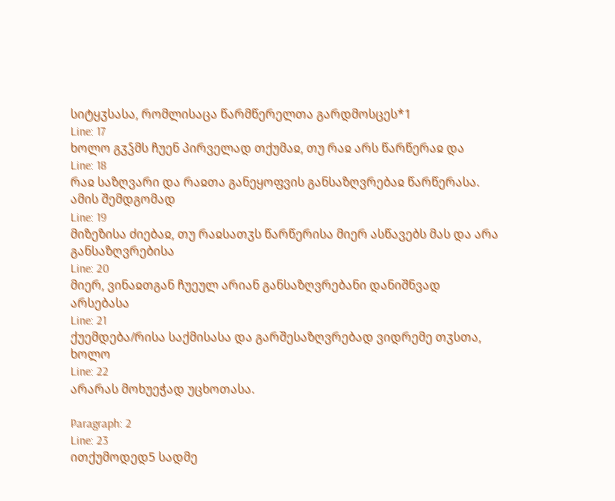სიტყჳსასა, რომლისაცა წარმწერელთა გარდმოსცეს*1
Line: 17
ხოლო გჳჴმს ჩუენ პირველად თქუმაჲ, თუ რაჲ არს წარწერაჲ და
Line: 18
რაჲ საზღვარი და რაჲთა განეყოფვის განსაზღვრებაჲ წარწერასა. ამის შემდგომად
Line: 19
მიზეზისა ძიებაჲ, თუ რაჲსათჳს წარწერისა მიერ ასწავებს მას და არა განსაზღვრებისა
Line: 20
მიერ, ვინაჲთგან ჩუეულ არიან განსაზღვრებანი დანიშნვად არსებასა
Line: 21
ქუემდება/რისა საქმისასა და გარშესაზღვრებად ვიდრემე თჳსთა, ხოლო
Line: 22
არარას მოხუეჭად უცხოთასა.

Paragraph: 2
Line: 23
ითქუმოდედ5 სადმე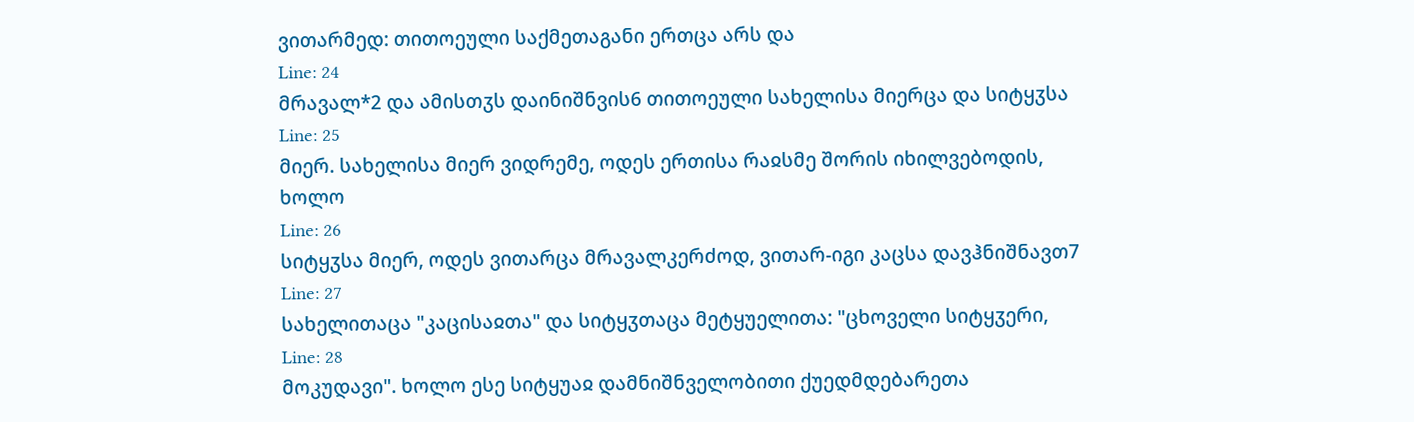ვითარმედ: თითოეული საქმეთაგანი ერთცა არს და
Line: 24
მრავალ*2 და ამისთჳს დაინიშნვის6 თითოეული სახელისა მიერცა და სიტყჳსა
Line: 25
მიერ. სახელისა მიერ ვიდრემე, ოდეს ერთისა რაჲსმე შორის იხილვებოდის, ხოლო
Line: 26
სიტყჳსა მიერ, ოდეს ვითარცა მრავალკერძოდ, ვითარ-იგი კაცსა დავჰნიშნავთ7
Line: 27
სახელითაცა "კაცისაჲთა" და სიტყჳთაცა მეტყუელითა: "ცხოველი სიტყჳერი,
Line: 28
მოკუდავი". ხოლო ესე სიტყუაჲ დამნიშნველობითი ქუედმდებარეთა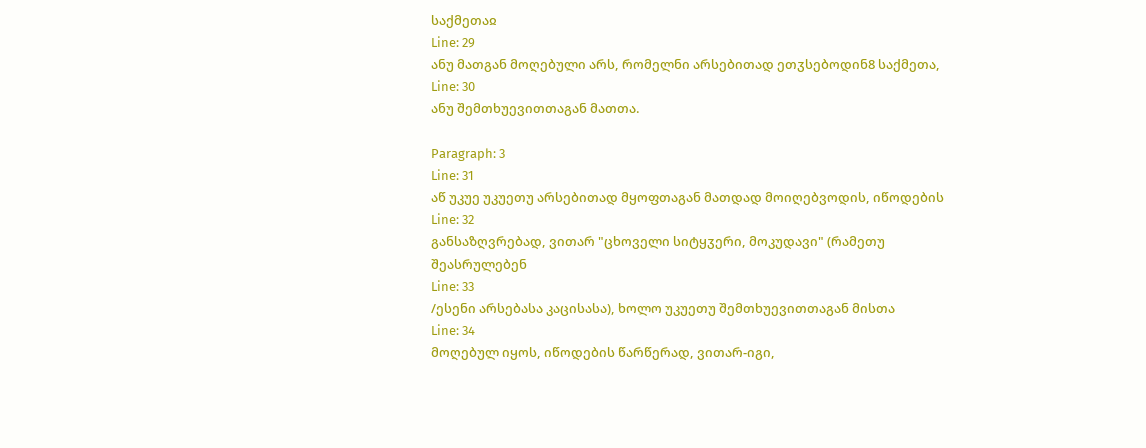საქმეთაჲ
Line: 29
ანუ მათგან მოღებული არს, რომელნი არსებითად ეთჳსებოდინ8 საქმეთა,
Line: 30
ანუ შემთხუევითთაგან მათთა.

Paragraph: 3
Line: 31
აწ უკუე უკუეთუ არსებითად მყოფთაგან მათდად მოიღებვოდის, იწოდების
Line: 32
განსაზღვრებად, ვითარ "ცხოველი სიტყჳერი, მოკუდავი" (რამეთუ შეასრულებენ
Line: 33
/ესენი არსებასა კაცისასა), ხოლო უკუეთუ შემთხუევითთაგან მისთა
Line: 34
მოღებულ იყოს, იწოდების წარწერად, ვითარ-იგი,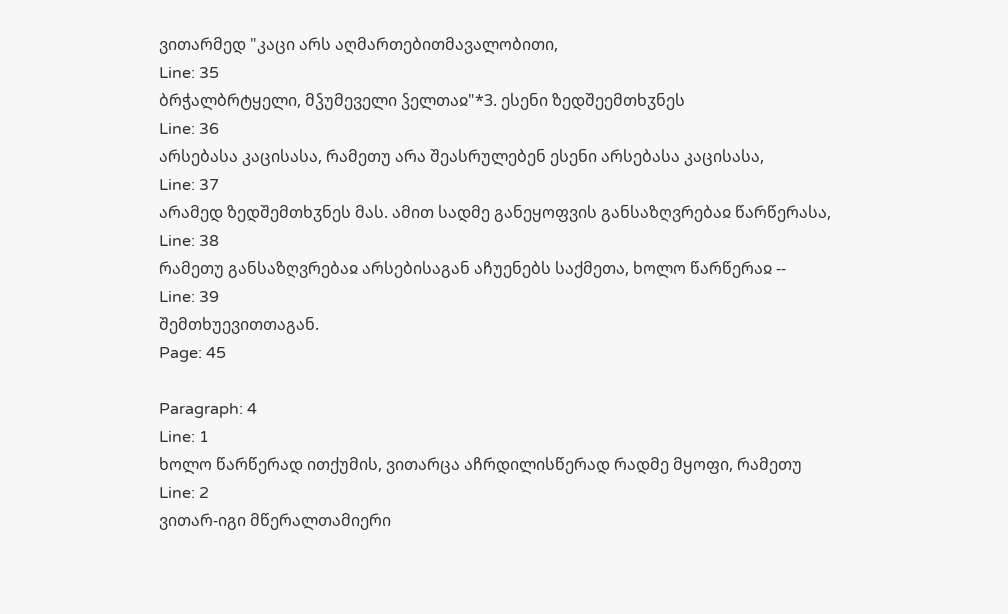ვითარმედ "კაცი არს აღმართებითმავალობითი,
Line: 35
ბრჭალბრტყელი, მჴუმეველი ჴელთაჲ"*3. ესენი ზედშეემთხჳნეს
Line: 36
არსებასა კაცისასა, რამეთუ არა შეასრულებენ ესენი არსებასა კაცისასა,
Line: 37
არამედ ზედშემთხჳნეს მას. ამით სადმე განეყოფვის განსაზღვრებაჲ წარწერასა,
Line: 38
რამეთუ განსაზღვრებაჲ არსებისაგან აჩუენებს საქმეთა, ხოლო წარწერაჲ --
Line: 39
შემთხუევითთაგან.
Page: 45

Paragraph: 4
Line: 1
ხოლო წარწერად ითქუმის, ვითარცა აჩრდილისწერად რადმე მყოფი, რამეთუ
Line: 2
ვითარ-იგი მწერალთამიერი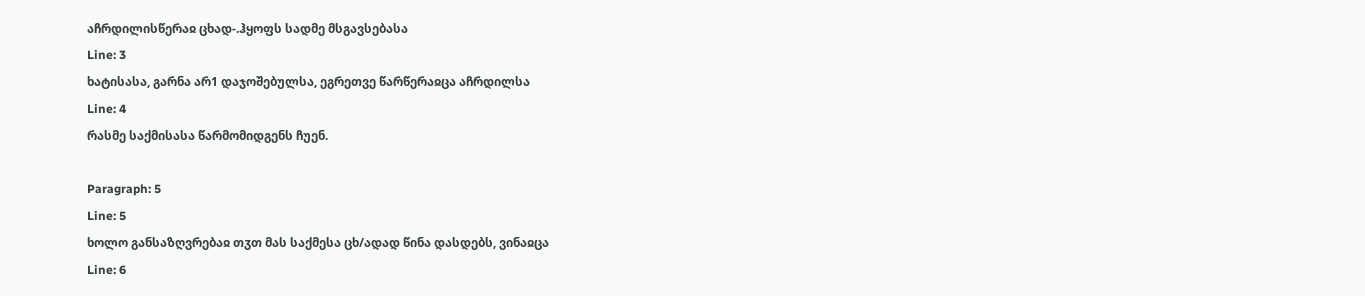აჩრდილისწერაჲ ცხად-.ჰყოფს სადმე მსგავსებასა
Line: 3
ხატისასა, გარნა არ1 დაჯოშებულსა, ეგრეთვე წარწერაჲცა აჩრდილსა
Line: 4
რასმე საქმისასა წარმომიდგენს ჩუენ.

Paragraph: 5
Line: 5
ხოლო განსაზღვრებაჲ თჳთ მას საქმესა ცხ/ადად წინა დასდებს, ვინაჲცა
Line: 6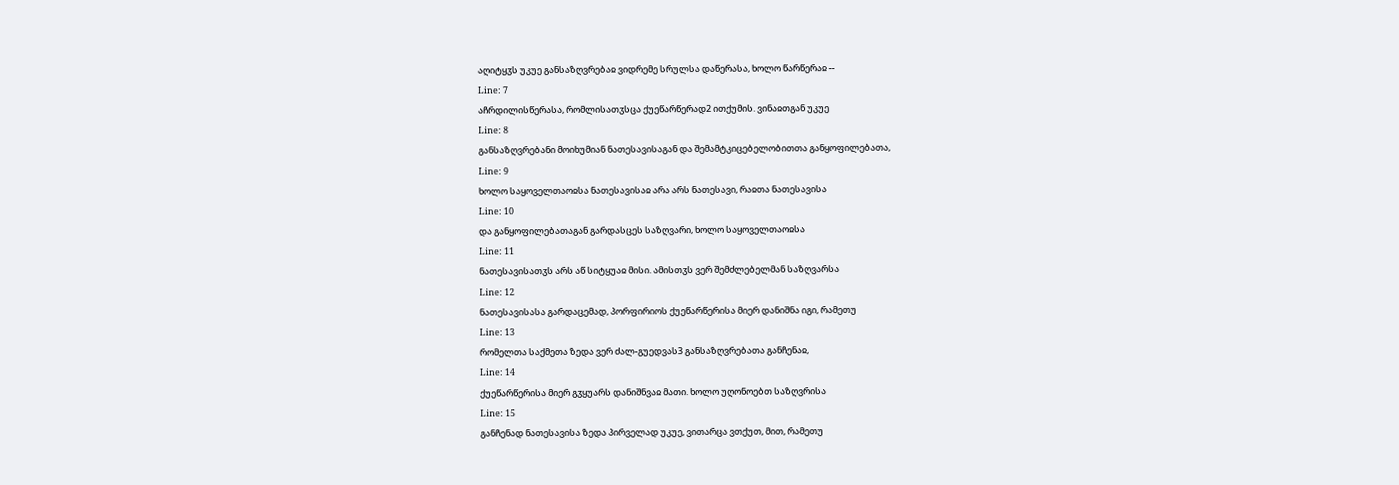აღიტყჳს უკუე განსაზღვრებაჲ ვიდრემე სრულსა დაწერასა, ხოლო წარწერაჲ --
Line: 7
აჩრდილისწერასა, რომლისათჳსცა ქუეწარწერად2 ითქუმის. ვინაჲთგან უკუე
Line: 8
განსაზღვრებანი მოიხუმიან ნათესავისაგან და შემამტკიცებელობითთა განყოფილებათა,
Line: 9
ხოლო საყოველთაოჲსა ნათესავისაჲ არა არს ნათესავი, რაჲთა ნათესავისა
Line: 10
და განყოფილებათაგან გარდასცეს საზღვარი, ხოლო საყოველთაოჲსა
Line: 11
ნათესავისათჳს არს აწ სიტყუაჲ მისი. ამისთჳს ვერ შემძლებელმან საზღვარსა
Line: 12
ნათესავისასა გარდაცემად, პორფირიოს ქუეწარწერისა მიერ დანიშნა იგი, რამეთუ
Line: 13
რომელთა საქმეთა ზედა ვერ ძალ-გუედვას3 განსაზღვრებათა განჩენაჲ,
Line: 14
ქუეწარწერისა მიერ გჳყუარს დანიშნვაჲ მათი. ხოლო უღონოებთ საზღვრისა
Line: 15
განჩენად ნათესავისა ზედა პირველად უკუე, ვითარცა ვთქუთ, მით, რამეთუ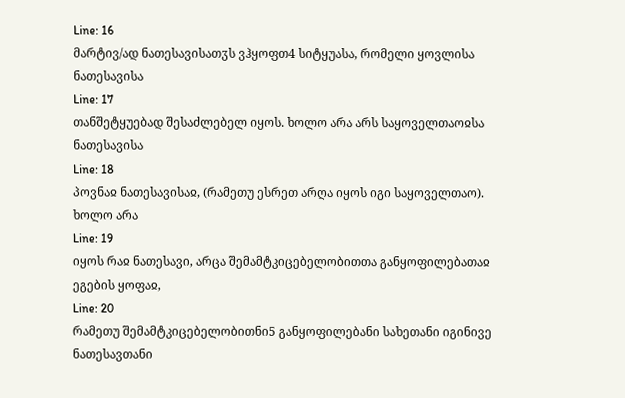Line: 16
მარტივ/ად ნათესავისათჳს ვჰყოფთ4 სიტყუასა, რომელი ყოვლისა ნათესავისა
Line: 17
თანშეტყუებად შესაძლებელ იყოს. ხოლო არა არს საყოველთაოჲსა ნათესავისა
Line: 18
პოვნაჲ ნათესავისაჲ, (რამეთუ ესრეთ არღა იყოს იგი საყოველთაო). ხოლო არა
Line: 19
იყოს რაჲ ნათესავი, არცა შემამტკიცებელობითთა განყოფილებათაჲ ეგების ყოფაჲ,
Line: 20
რამეთუ შემამტკიცებელობითნი5 განყოფილებანი სახეთანი იგინივე ნათესავთანი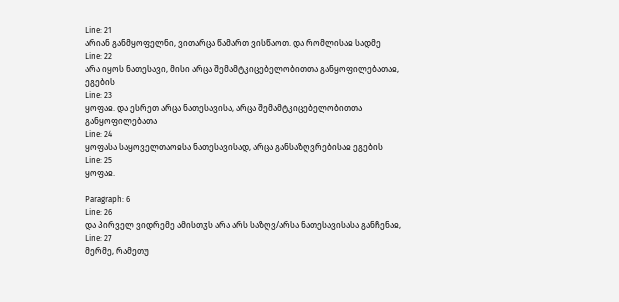Line: 21
არიან განმყოფელნი, ვითარცა წამართ ვისწაოთ. და რომლისაჲ სადმე
Line: 22
არა იყოს ნათესავი, მისი არცა შემამტკიცებელობითთა განყოფილებათაჲ, ეგების
Line: 23
ყოფაჲ. და ესრეთ არცა ნათესავისა, არცა შემამტკიცებელობითთა განყოფილებათა
Line: 24
ყოფასა საყოველთაოჲსა ნათესავისად, არცა განსაზღვრებისაჲ ეგების
Line: 25
ყოფაჲ.

Paragraph: 6
Line: 26
და პირველ ვიდრემე ამისთჳს არა არს საზღვ/არსა ნათესავისასა განჩენაჲ,
Line: 27
მერმე, რამეთუ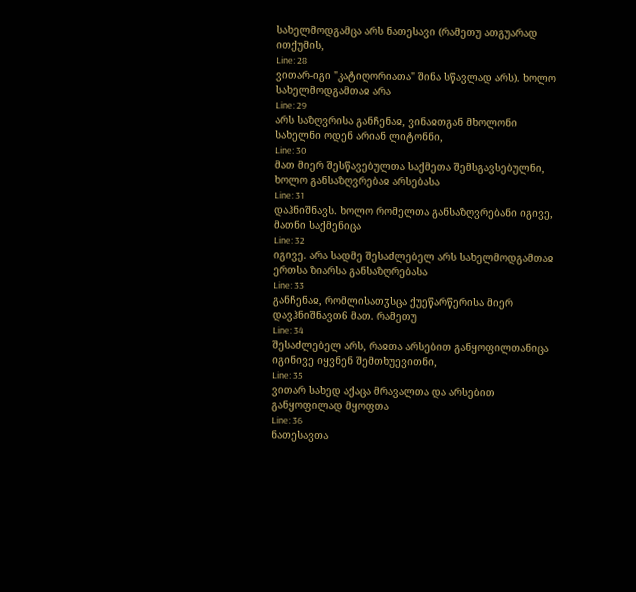სახელმოდგამცა არს ნათესავი (რამეთუ ათგუარად ითქუმის,
Line: 28
ვითარ-იგი "კატიღორიათა" შინა სწავლად არს). ხოლო სახელმოდგამთაჲ არა
Line: 29
არს საზღვრისა განჩენაჲ, ვინაჲთგან მხოლონი სახელნი ოდენ არიან ლიტონნი,
Line: 30
მათ მიერ შესწავებულთა საქმეთა შემსგავსებულნი, ხოლო განსაზღვრებაჲ არსებასა
Line: 31
დაჰნიშნავს. ხოლო რომელთა განსაზღვრებანი იგივე, მათნი საქმენიცა
Line: 32
იგივე. არა სადმე შესაძლებელ არს სახელმოდგამთაჲ ერთსა ზიარსა განსაზღრებასა
Line: 33
განჩენაჲ, რომლისათჳსცა ქუეწარწერისა მიერ დავჰნიშნავთ6 მათ. რამეთუ
Line: 34
შესაძლებელ არს, რაჲთა არსებით განყოფილთანიცა იგინივე იყვნენ შემთხუევითნი,
Line: 35
ვითარ სახედ აქაცა მრავალთა და არსებით განყოფილად მყოფთა
Line: 36
ნათესავთა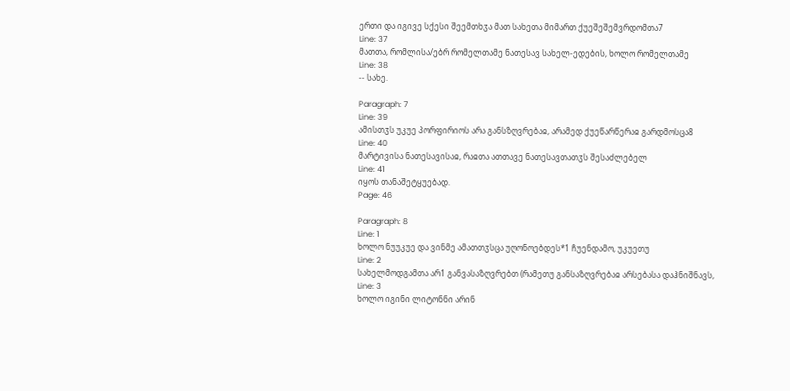ერთი და იგივე სქესი შეემთხჳა მათ სახეთა მიმართ ქუეშეშემვრდომთა7
Line: 37
მათთა, რომლისა/ებრ რომელთამე ნათესავ სახელ-ედების, ხოლო რომელთამე
Line: 38
-- სახე.

Paragraph: 7
Line: 39
ამისთჳს უკუე პორფირიოს არა განსზღვრებაჲ, არამედ ქუეწარწერაჲ გარდმოსცა8
Line: 40
მარტივისა ნათესავისაჲ, რაჲთა ათთავე ნათესავთათჳს შესაძლებელ
Line: 41
იყოს თანაშეტყუებად.
Page: 46

Paragraph: 8
Line: 1
ხოლო ნუუკუე და ვინმე ამათთჳსცა უღონოებდეს*1 ჩუენდამო, უკუეთუ
Line: 2
სახელმოდგამთა არ1 განვასაზღვრებთ (რამეთუ განსაზღვრებაჲ არსებასა დაჰნიშნავს,
Line: 3
ხოლო იგინი ლიტონნი არინ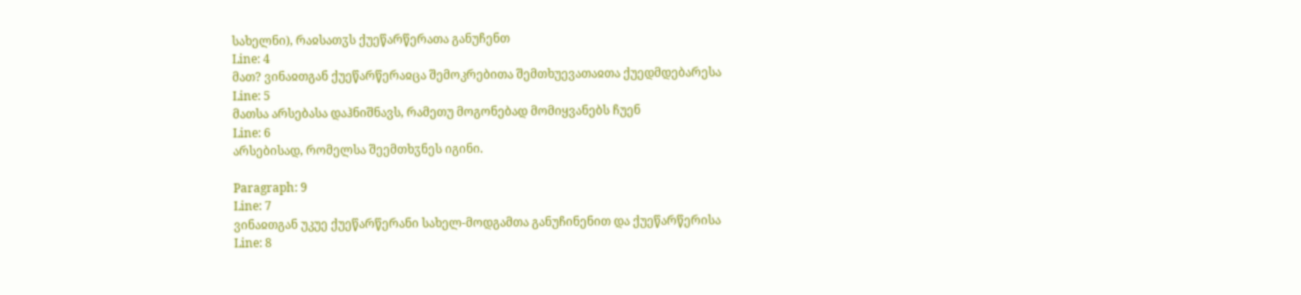სახელნი), რაჲსათჳს ქუეწარწერათა განუჩენთ
Line: 4
მათ? ვინაჲთგან ქუეწარწერაჲცა შემოკრებითა შემთხუევათაჲთა ქუედმდებარესა
Line: 5
მათსა არსებასა დაჰნიშნავს, რამეთუ მოგონებად მომიყვანებს ჩუენ
Line: 6
არსებისად, რომელსა შეემთხჳნეს იგინი.

Paragraph: 9
Line: 7
ვინაჲთგან უკუე ქუეწარწერანი სახელ-მოდგამთა განუჩინენით და ქუეწარწერისა
Line: 8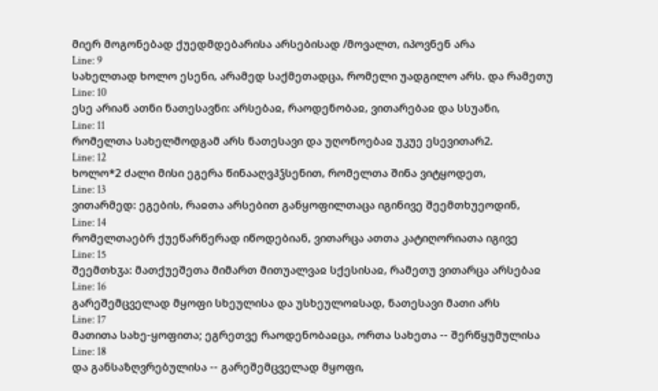მიერ მოგონებად ქუედმდებარისა არსებისად /მოვალთ, იპოვნენ არა
Line: 9
სახელთად ხოლო ესენი, არამედ საქმეთადცა, რომელი უადგილო არს. და რამეთუ
Line: 10
ესე არიან ათნი ნათესავნი: არსებაჲ, რაოდენობაჲ, ვითარებაჲ და სსუანი,
Line: 11
რომელთა სახელმოდგამ არს ნათესავი და უღონოებაჲ უკუე ესევითარ2.
Line: 12
ხოლო*2 ძალი მისი ეგერა წინააღვჰჴსენით, რომელთა შინა ვიტყოდეთ,
Line: 13
ვითარმედ: ეგების, რაჲთა არსებით განყოფილთაცა იგინივე შეემთხუეოდინ,
Line: 14
რომელთაებრ ქუეწარწერად იწოდებიან, ვითარცა ათთა კატიღორიათა იგივე
Line: 15
შეემთხჳა: მათქუეშეთა მიმართ მითუალვაჲ სქესისაჲ, რამეთუ ვითარცა არსებაჲ
Line: 16
გარეშემცველად მყოფი სხეულისა და უსხეულოჲსად, ნათესავი მათი არს
Line: 17
მათითა სახე-ყოფითა; ეგრეთვე რაოდენობაჲცა, ორთა სახეთა -- შერწყუმულისა
Line: 18
და განსაზღვრებულისა -- გარეშემცველად მყოფი,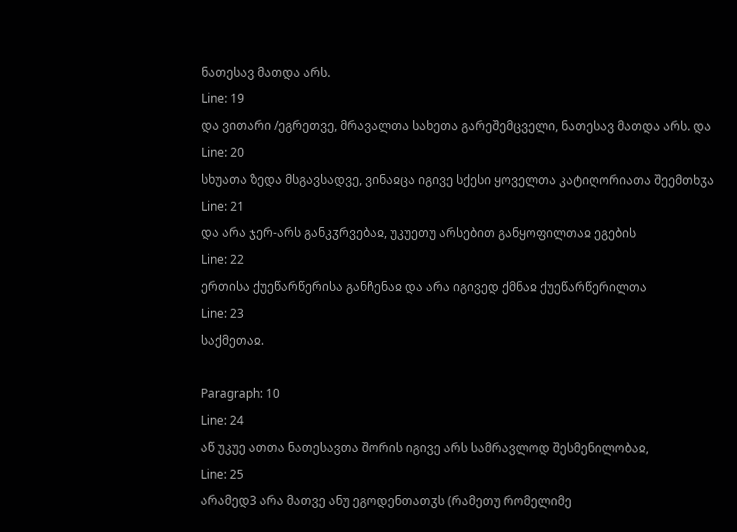ნათესავ მათდა არს.
Line: 19
და ვითარი /ეგრეთვე, მრავალთა სახეთა გარეშემცველი, ნათესავ მათდა არს. და
Line: 20
სხუათა ზედა მსგავსადვე, ვინაჲცა იგივე სქესი ყოველთა კატიღორიათა შეემთხჳა
Line: 21
და არა ჯერ-არს განკჳრვებაჲ, უკუეთუ არსებით განყოფილთაჲ ეგების
Line: 22
ერთისა ქუეწარწერისა განჩენაჲ და არა იგივედ ქმნაჲ ქუეწარწერილთა
Line: 23
საქმეთაჲ.

Paragraph: 10
Line: 24
აწ უკუე ათთა ნათესავთა შორის იგივე არს სამრავლოდ შესმენილობაჲ,
Line: 25
არამედ3 არა მათვე ანუ ეგოდენთათჳს (რამეთუ რომელიმე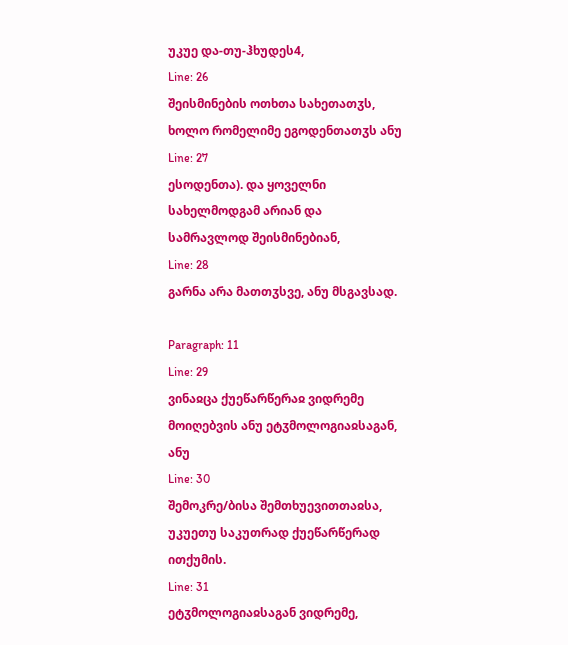უკუე და-თუ-ჰხუდეს4,
Line: 26
შეისმინების ოთხთა სახეთათჳს, ხოლო რომელიმე ეგოდენთათჳს ანუ
Line: 27
ესოდენთა). და ყოველნი სახელმოდგამ არიან და სამრავლოდ შეისმინებიან,
Line: 28
გარნა არა მათთჳსვე, ანუ მსგავსად.

Paragraph: 11
Line: 29
ვინაჲცა ქუეწარწერაჲ ვიდრემე მოიღებვის ანუ ეტჳმოლოგიაჲსაგან, ანუ
Line: 30
შემოკრე/ბისა შემთხუევითთაჲსა, უკუეთუ საკუთრად ქუეწარწერად ითქუმის.
Line: 31
ეტჳმოლოგიაჲსაგან ვიდრემე,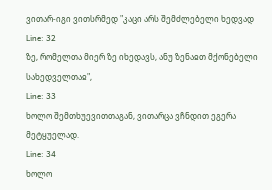ვითარ-იგი ვითსრმედ "კაცი არს შემძლებელი ხედვად
Line: 32
ზე, რომელთა მიერ ზე იხედავს, ანუ ზენაჲთ მქონებელი სახედველთაჲ",
Line: 33
ხოლო შემთხუევითთაგან, ვითარცა ვჩნდით ეგერა მეტყუელად.
Line: 34
ხოლო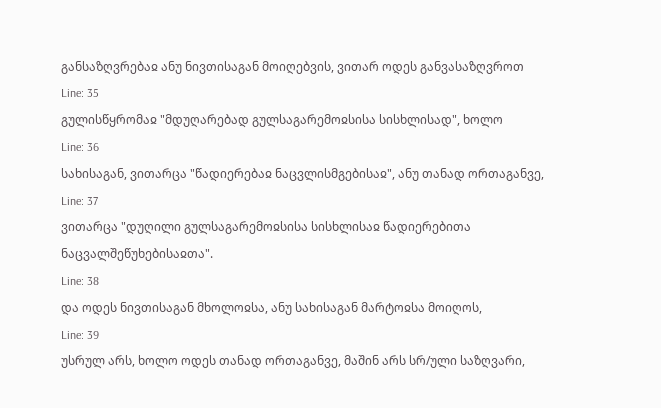განსაზღვრებაჲ ანუ ნივთისაგან მოიღებვის, ვითარ ოდეს განვასაზღვროთ
Line: 35
გულისწყრომაჲ "მდუღარებად გულსაგარემოჲსისა სისხლისად", ხოლო
Line: 36
სახისაგან, ვითარცა "წადიერებაჲ ნაცვლისმგებისაჲ", ანუ თანად ორთაგანვე,
Line: 37
ვითარცა "დუღილი გულსაგარემოჲსისა სისხლისაჲ წადიერებითა ნაცვალშეწუხებისაჲთა".
Line: 38
და ოდეს ნივთისაგან მხოლოჲსა, ანუ სახისაგან მარტოჲსა მოიღოს,
Line: 39
უსრულ არს, ხოლო ოდეს თანად ორთაგანვე, მაშინ არს სრ/ული საზღვარი,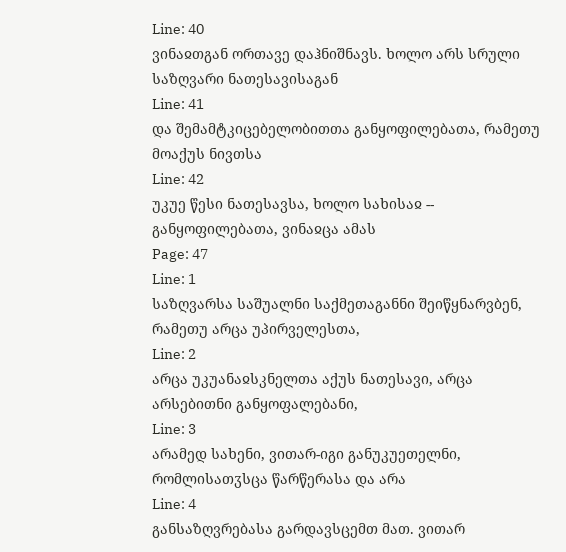Line: 40
ვინაჲთგან ორთავე დაჰნიშნავს. ხოლო არს სრული საზღვარი ნათესავისაგან
Line: 41
და შემამტკიცებელობითთა განყოფილებათა, რამეთუ მოაქუს ნივთსა
Line: 42
უკუე წესი ნათესავსა, ხოლო სახისაჲ -- განყოფილებათა, ვინაჲცა ამას
Page: 47
Line: 1
საზღვარსა საშუალნი საქმეთაგანნი შეიწყნარვბენ, რამეთუ არცა უპირველესთა,
Line: 2
არცა უკუანაჲსკნელთა აქუს ნათესავი, არცა არსებითნი განყოფალებანი,
Line: 3
არამედ სახენი, ვითარ-იგი განუკუეთელნი, რომლისათჳსცა წარწერასა და არა
Line: 4
განსაზღვრებასა გარდავსცემთ მათ. ვითარ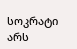სოკრატი არს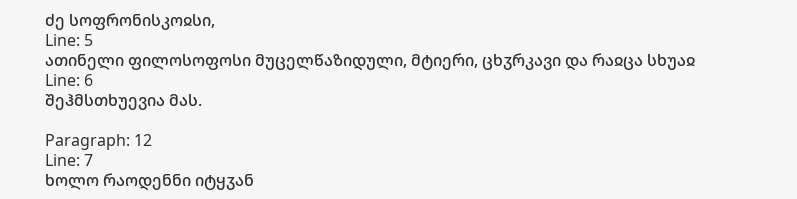ძე სოფრონისკოჲსი,
Line: 5
ათინელი ფილოსოფოსი მუცელწაზიდული, მტიერი, ცხჳრკავი და რაჲცა სხუაჲ
Line: 6
შეჰმსთხუევია მას.

Paragraph: 12
Line: 7
ხოლო რაოდენნი იტყჳან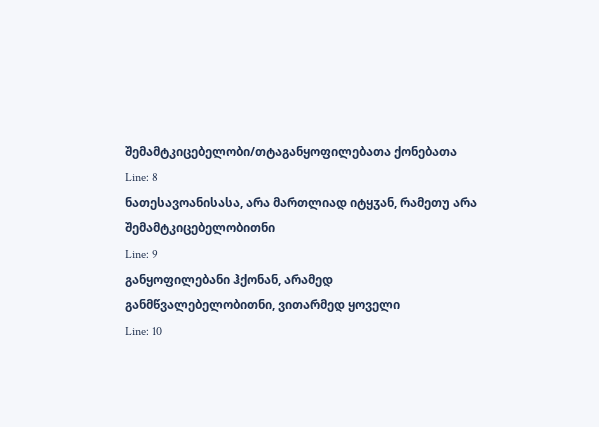შემამტკიცებელობი/თტაგანყოფილებათა ქონებათა
Line: 8
ნათესავოანისასა, არა მართლიად იტყჳან, რამეთუ არა შემამტკიცებელობითნი
Line: 9
განყოფილებანი ჰქონან, არამედ განმწვალებელობითნი, ვითარმედ ყოველი
Line: 10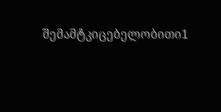შემამტკიცებელობითი1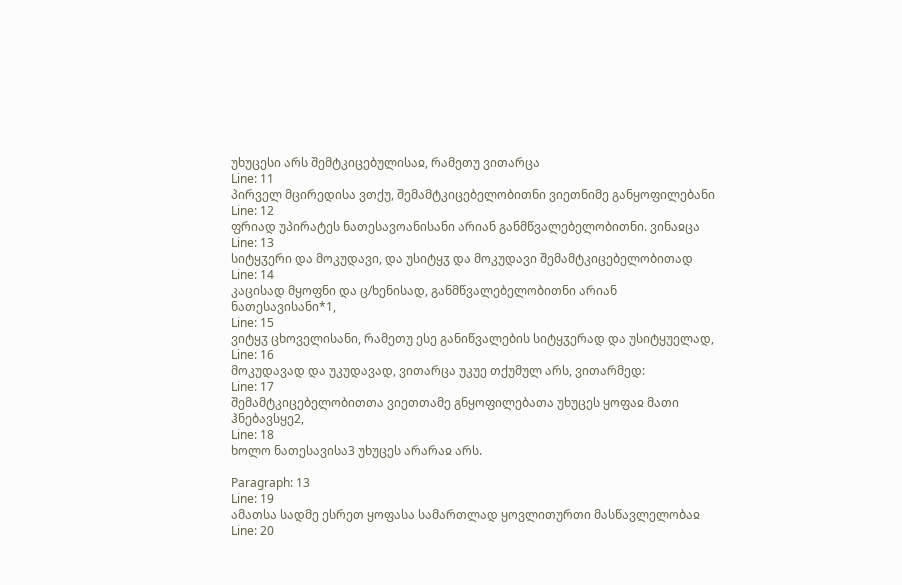უხუცესი არს შემტკიცებულისაჲ, რამეთუ ვითარცა
Line: 11
პირველ მცირედისა ვთქუ, შემამტკიცებელობითნი ვიეთნიმე განყოფილებანი
Line: 12
ფრიად უპირატეს ნათესავოანისანი არიან განმწვალებელობითნი. ვინაჲცა
Line: 13
სიტყჳერი და მოკუდავი, და უსიტყჳ და მოკუდავი შემამტკიცებელობითად
Line: 14
კაცისად მყოფნი და ც/ხენისად, განმწვალებელობითნი არიან ნათესავისანი*1,
Line: 15
ვიტყჳ ცხოველისანი, რამეთუ ესე განიწვალების სიტყჳერად და უსიტყუელად,
Line: 16
მოკუდავად და უკუდავად, ვითარცა უკუე თქუმულ არს, ვითარმედ:
Line: 17
შემამტკიცებელობითთა ვიეთთამე გნყოფილებათა უხუცეს ყოფაჲ მათი ჰნებავსყე2,
Line: 18
ხოლო ნათესავისა3 უხუცეს არარაჲ არს.

Paragraph: 13
Line: 19
ამათსა სადმე ესრეთ ყოფასა სამართლად ყოვლითურთი მასწავლელობაჲ
Line: 20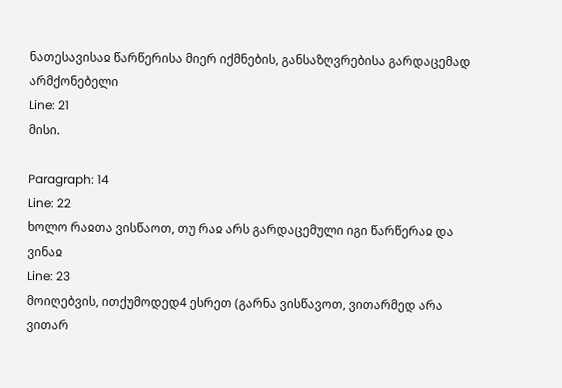ნათესავისაჲ წარწერისა მიერ იქმნების, განსაზღვრებისა გარდაცემად არმქონებელი
Line: 21
მისი.

Paragraph: 14
Line: 22
ხოლო რაჲთა ვისწაოთ, თუ რაჲ არს გარდაცემული იგი წარწერაჲ და ვინაჲ
Line: 23
მოიღებვის, ითქუმოდედ4 ესრეთ (გარნა ვისწავოთ, ვითარმედ არა ვითარ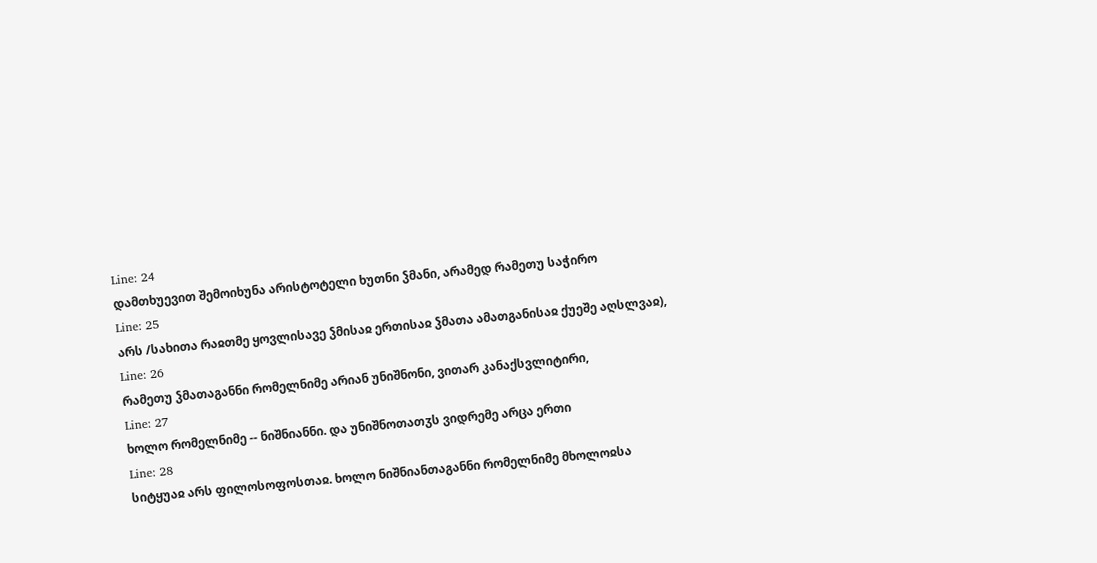Line: 24
დამთხუევით შემოიხუნა არისტოტელი ხუთნი ჴმანი, არამედ რამეთუ საჭირო
Line: 25
არს /სახითა რაჲთმე ყოვლისავე ჴმისაჲ ერთისაჲ ჴმათა ამათგანისაჲ ქუეშე აღსლვაჲ),
Line: 26
რამეთუ ჴმათაგანნი რომელნიმე არიან უნიშნონი, ვითარ კანაქსვლიტირი,
Line: 27
ხოლო რომელნიმე -- ნიშნიანნი. და უნიშნოთათჳს ვიდრემე არცა ერთი
Line: 28
სიტყუაჲ არს ფილოსოფოსთაჲ. ხოლო ნიშნიანთაგანნი რომელნიმე მხოლოჲსა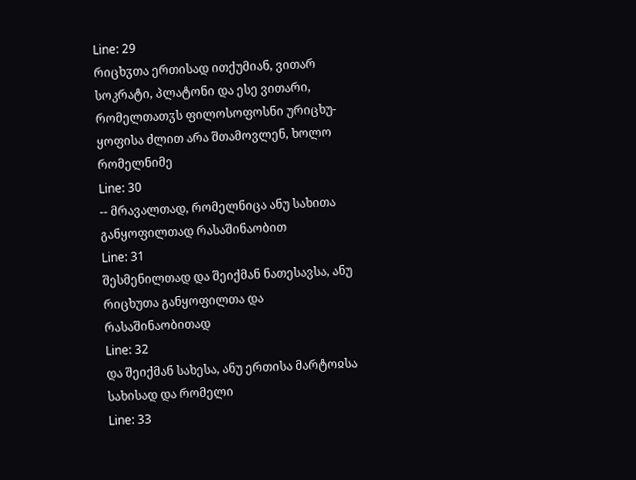Line: 29
რიცხჳთა ერთისად ითქუმიან, ვითარ სოკრატი, პლატონი და ესე ვითარი, რომელთათჳს ფილოსოფოსნი ურიცხუ-ყოფისა ძლით არა შთამოვლენ, ხოლო რომელნიმე
Line: 30
-- მრავალთად, რომელნიცა ანუ სახითა განყოფილთად რასაშინაობით
Line: 31
შესმენილთად და შეიქმან ნათესავსა, ანუ რიცხუთა განყოფილთა და რასაშინაობითად
Line: 32
და შეიქმან სახესა, ანუ ერთისა მარტოჲსა სახისად და რომელი
Line: 33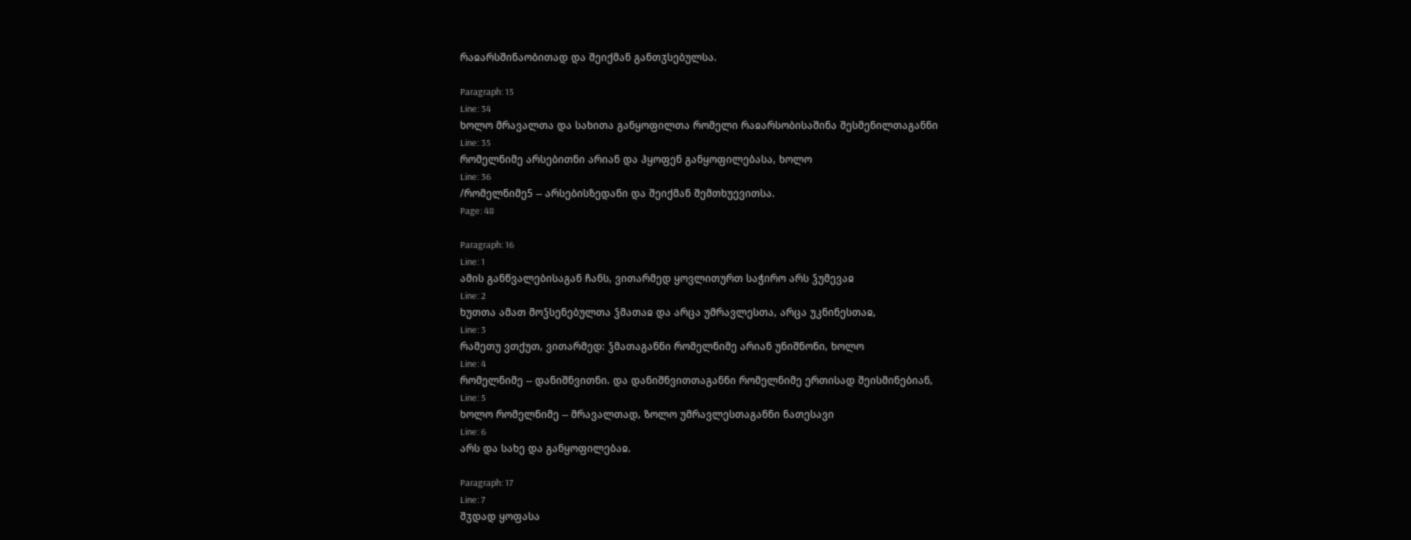რაჲარსშინაობითად და შეიქმან განთჳსებულსა.

Paragraph: 15
Line: 34
ხოლო მრავალთა და სახითა განყოფილთა რომელი რაჲარსობისაშინა შესმენილთაგანნი
Line: 35
რომელნიმე არსებითნი არიან და ჰყოფენ განყოფილებასა, ხოლო
Line: 36
/რომელნიმე5 -- არსებისზედანი და შეიქმან შემთხუევითსა.
Page: 48

Paragraph: 16
Line: 1
ამის განწვალებისაგან ჩანს, ვითარმედ ყოვლითურთ საჭირო არს ჴუმევაჲ
Line: 2
ხუთთა ამათ მოჴსენებულთა ჴმათაჲ და არცა უმრავლესთა, არცა უკნინესთაჲ,
Line: 3
რამეთუ ვთქუთ, ვითარმედ: ჴმათაგანნი რომელნიმე არიან უნიშნონი, ხოლო
Line: 4
რომელნიმე -- დანიშნვითნი. და დანიშნვითთაგანნი რომელნიმე ერთისად შეისმინებიან,
Line: 5
ხოლო რომელნიმე -- მრავალთად, ზოლო უმრავლესთაგანნი ნათესავი
Line: 6
არს და სახე და განყოფილებაჲ.

Paragraph: 17
Line: 7
შჳდად ყოფასა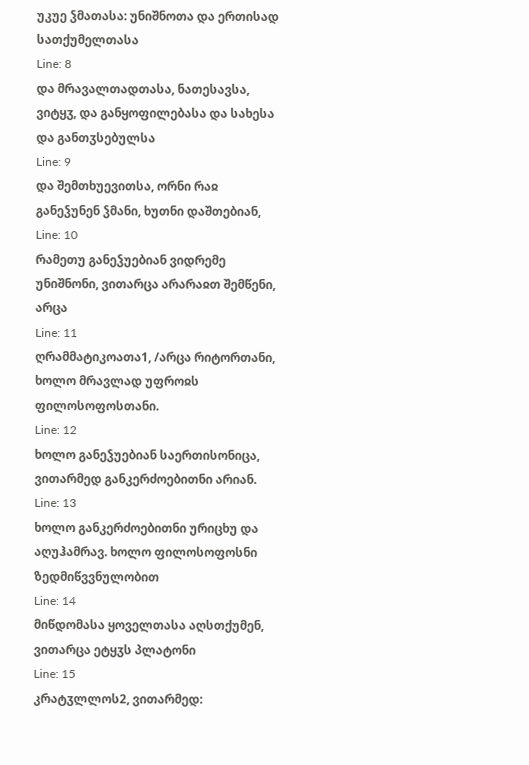უკუე ჴმათასა: უნიშნოთა და ერთისად სათქუმელთასა
Line: 8
და მრავალთადთასა, ნათესავსა, ვიტყჳ, და განყოფილებასა და სახესა და განთჳსებულსა
Line: 9
და შემთხუევითსა, ორნი რაჲ განეჴუნენ ჴმანი, ხუთნი დაშთებიან,
Line: 10
რამეთუ განეჴუებიან ვიდრემე უნიშნონი, ვითარცა არარაჲთ შემწენი, არცა
Line: 11
ღრამმატიკოათა1, /არცა რიტორთანი, ხოლო მრავლად უფროჲს ფილოსოფოსთანი.
Line: 12
ხოლო განეჴუებიან საერთისონიცა, ვითარმედ განკერძოებითნი არიან.
Line: 13
ხოლო განკერძოებითნი ურიცხუ და აღუჰამრავ. ხოლო ფილოსოფოსნი ზედმიწვვნულობით
Line: 14
მიწდომასა ყოველთასა აღსთქუმენ, ვითარცა ეტყჳს პლატონი
Line: 15
კრატჳლლოს2, ვითარმედ: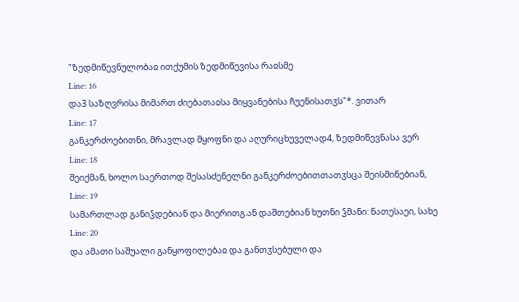"ზედმიწევნულობაჲ ითქუმის ზედმიწევისა რაჲსმე
Line: 16
და3 საზღვრისა მიმართ ძიებათაჲსა მიყვანებისა ჩუენისათჳს"*. ვითარ
Line: 17
განკერძოებითნი, მრავლად მყოფნი და აღურიცხუველად4, ზედმიწევნასა ვერ
Line: 18
შეიქმან, ხოლო საერთოდ შესასძენელნი განკერძოებითთათჳსცა შეისმინებიან,
Line: 19
სამართლად განიჴდებიან და მიერითგ.ან დაშთებიან ხუთნი ჴმანი: ნათესაეი, სახე
Line: 20
და ამათი საშუალი განყოფილებაჲ და განთჳსებული და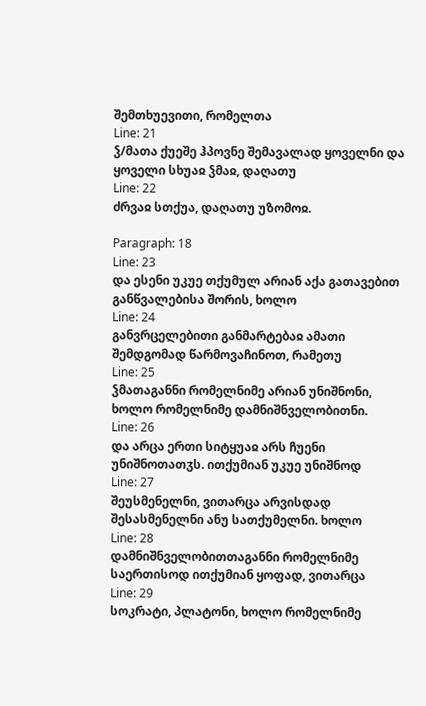შემთხუევითი, რომელთა
Line: 21
ჴ/მათა ქუეშე ჰპოვნე შემავალად ყოველნი და ყოველი სხუაჲ ჴმაჲ, დაღათუ
Line: 22
ძრვაჲ სთქუა, დაღათუ უზომოჲ.

Paragraph: 18
Line: 23
და ესენი უკუე თქუმულ არიან აქა გათავებით განწვალებისა შორის, ხოლო
Line: 24
განვრცელებითი განმარტებაჲ ამათი შემდგომად წარმოვაჩინოთ, რამეთუ
Line: 25
ჴმათაგანნი რომელნიმე არიან უნიშნონი, ხოლო რომელნიმე დამნიშნველობითნი.
Line: 26
და არცა ერთი სიტყუაჲ არს ჩუენი უნიშნოთათჳს. ითქუმიან უკუე უნიშნოდ
Line: 27
შეუსმენელნი, ვითარცა არვისდად შესასმენელნი ანუ სათქუმელნი. ხოლო
Line: 28
დამნიშნველობითთაგანნი რომელნიმე საერთისოდ ითქუმიან ყოფად, ვითარცა
Line: 29
სოკრატი, პლატონი, ხოლო რომელნიმე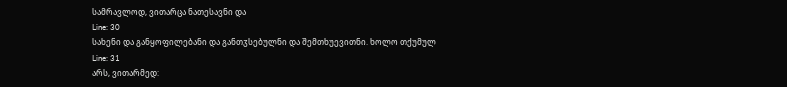სამრავლოდ, ვითარცა ნათესავნი და
Line: 30
სახენი და განყოფილებანი და განთჳსებულნი და შემთხუევითნი. ხოლო თქუმულ
Line: 31
არს, ვითარმედ: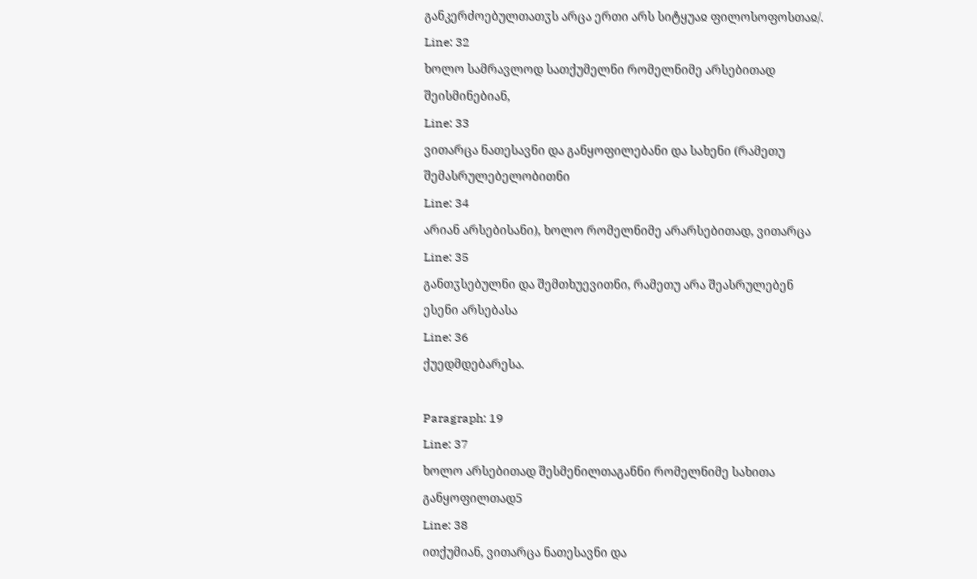განკერძოებულთათჳს არცა ერთი არს სიტყუაჲ ფილოსოფოსთაჲ/.
Line: 32
ხოლო სამრავლოდ სათქუმელნი რომელნიმე არსებითად შეისმინებიან,
Line: 33
ვითარცა ნათესავნი და განყოფილებანი და სახენი (რამეთუ შემასრულებელობითნი
Line: 34
არიან არსებისანი), ხოლო რომელნიმე არარსებითად, ვითარცა
Line: 35
განთჳსებულნი და შემთხუევითნი, რამეთუ არა შეასრულებენ ესენი არსებასა
Line: 36
ქუედმდებარესა.

Paragraph: 19
Line: 37
ხოლო არსებითად შესმენილთაგანნი რომელნიმე სახითა განყოფილთად5
Line: 38
ითქუმიან, ვითარცა ნათესავნი და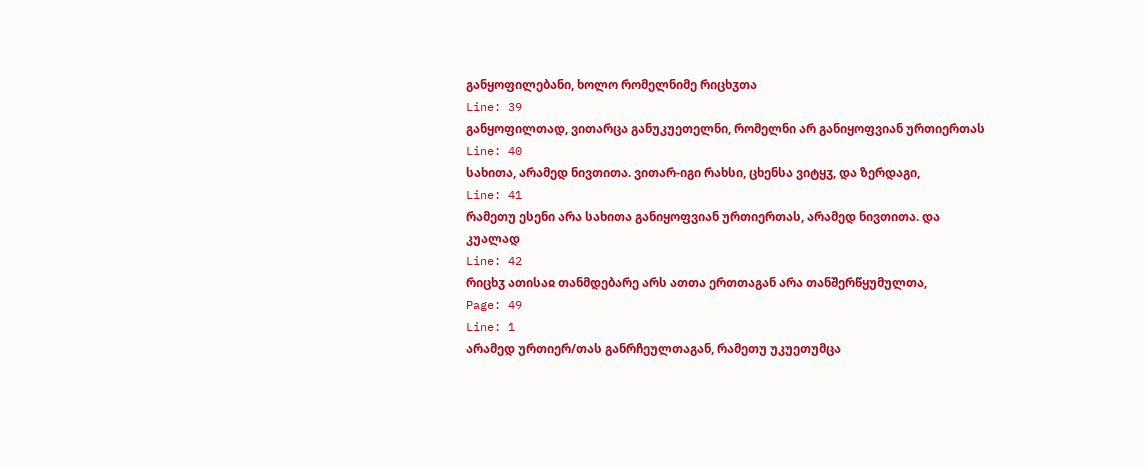განყოფილებანი, ხოლო რომელნიმე რიცხჳთა
Line: 39
განყოფილთად, ვითარცა განუკუეთელნი, რომელნი არ განიყოფვიან ურთიერთას
Line: 40
სახითა, არამედ ნივთითა. ვითარ-იგი რახსი, ცხენსა ვიტყჳ, და ზერდაგი,
Line: 41
რამეთუ ესენი არა სახითა განიყოფვიან ურთიერთას, არამედ ნივთითა. და კუალად
Line: 42
რიცხჳ ათისაჲ თანმდებარე არს ათთა ერთთაგან არა თანშერწყუმულთა,
Page: 49
Line: 1
არამედ ურთიერ/თას განრჩეულთაგან, რამეთუ უკუეთუმცა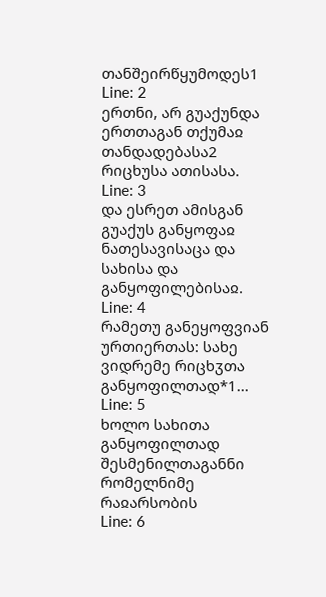თანშეირწყუმოდეს1
Line: 2
ერთნი, არ გუაქუნდა ერთთაგან თქუმაჲ თანდადებასა2 რიცხუსა ათისასა.
Line: 3
და ესრეთ ამისგან გუაქუს განყოფაჲ ნათესავისაცა და სახისა და განყოფილებისაჲ.
Line: 4
რამეთუ განეყოფვიან ურთიერთას: სახე ვიდრემე რიცხჳთა განყოფილთად*1...
Line: 5
ხოლო სახითა განყოფილთად შესმენილთაგანნი რომელნიმე რაჲარსობის
Line: 6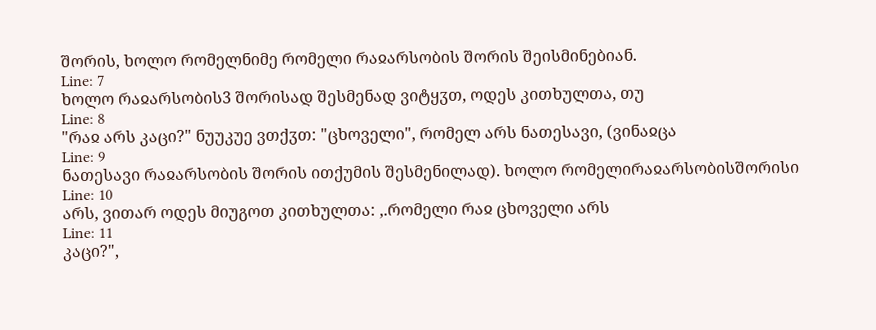შორის, ხოლო რომელნიმე რომელი რაჲარსობის შორის შეისმინებიან.
Line: 7
ხოლო რაჲარსობის3 შორისად შესმენად ვიტყჳთ, ოდეს კითხულთა, თუ
Line: 8
"რაჲ არს კაცი?" ნუუკუე ვთქჳთ: "ცხოველი", რომელ არს ნათესავი, (ვინაჲცა
Line: 9
ნათესავი რაჲარსობის შორის ითქუმის შესმენილად). ხოლო რომელირაჲარსობისშორისი
Line: 10
არს, ვითარ ოდეს მიუგოთ კითხულთა: ,.რომელი რაჲ ცხოველი არს
Line: 11
კაცი?",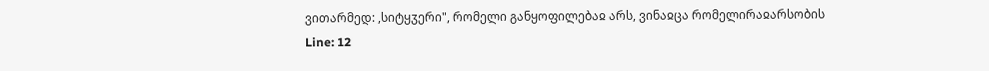ვითარმედ: ,სიტყჳერი", რომელი განყოფილებაჲ არს, ვინაჲცა რომელირაჲარსობის
Line: 12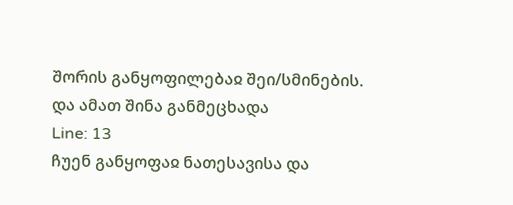შორის განყოფილებაჲ შეი/სმინების. და ამათ შინა განმეცხადა
Line: 13
ჩუენ განყოფაჲ ნათესავისა და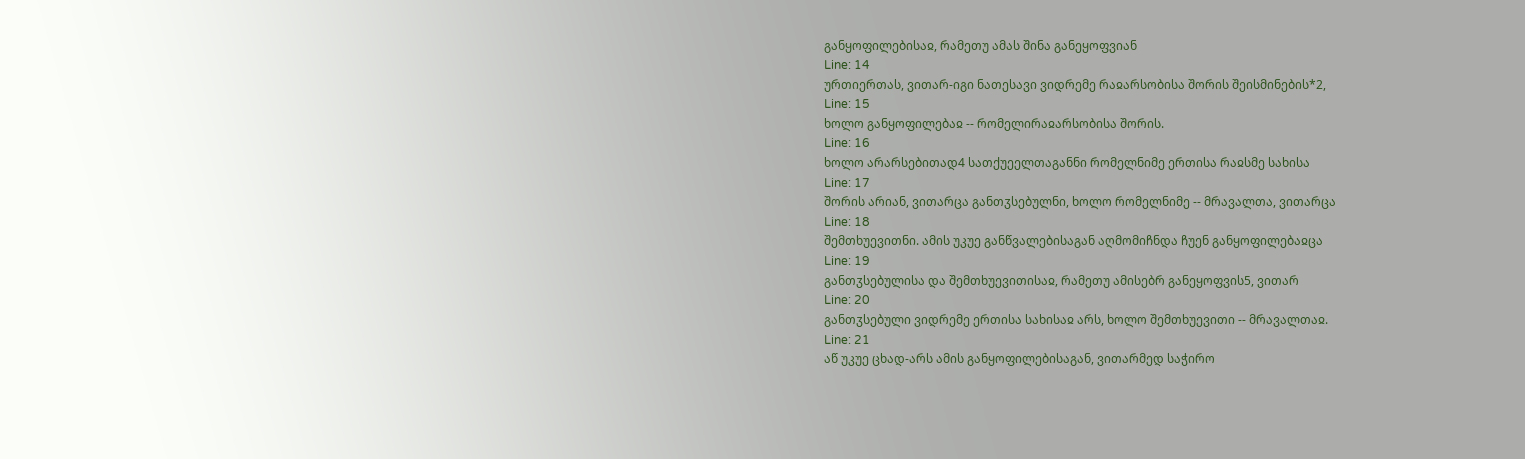განყოფილებისაჲ, რამეთუ ამას შინა განეყოფვიან
Line: 14
ურთიერთას, ვითარ-იგი ნათესავი ვიდრემე რაჲარსობისა შორის შეისმინების*2,
Line: 15
ხოლო განყოფილებაჲ -- რომელირაჲარსობისა შორის.
Line: 16
ხოლო არარსებითად4 სათქუეელთაგანნი რომელნიმე ერთისა რაჲსმე სახისა
Line: 17
შორის არიან, ვითარცა განთჳსებულნი, ხოლო რომელნიმე -- მრავალთა, ვითარცა
Line: 18
შემთხუევითნი. ამის უკუე განწვალებისაგან აღმომიჩნდა ჩუენ განყოფილებაჲცა
Line: 19
განთჳსებულისა და შემთხუევითისაჲ, რამეთუ ამისებრ განეყოფვის5, ვითარ
Line: 20
განთჳსებული ვიდრემე ერთისა სახისაჲ არს, ხოლო შემთხუევითი -- მრავალთაჲ.
Line: 21
აწ უკუე ცხად-არს ამის განყოფილებისაგან, ვითარმედ საჭირო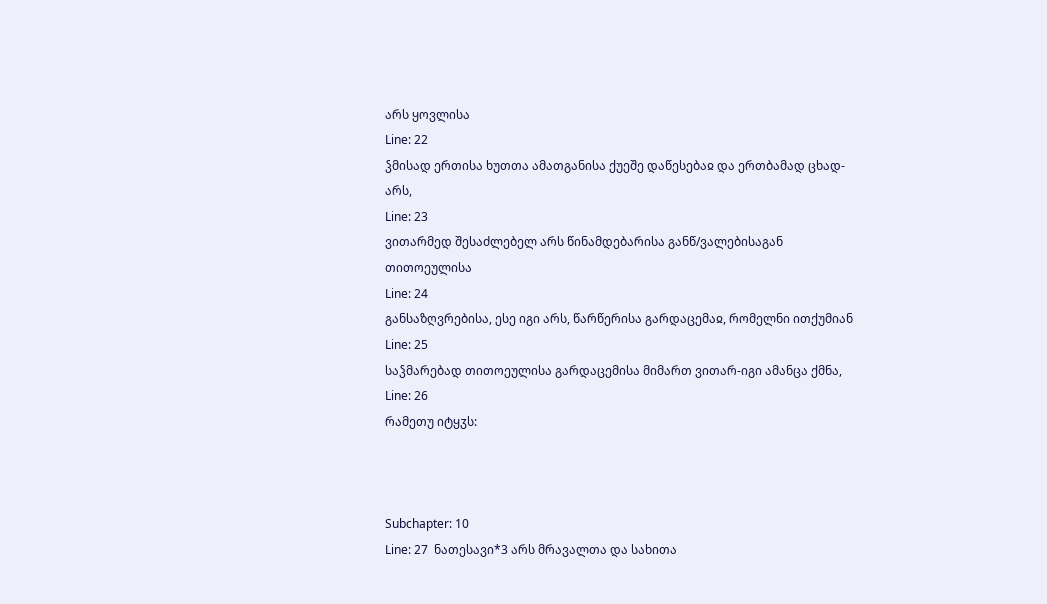არს ყოვლისა
Line: 22
ჴმისად ერთისა ხუთთა ამათგანისა ქუეშე დაწესებაჲ და ერთბამად ცხად-არს,
Line: 23
ვითარმედ შესაძლებელ არს წინამდებარისა განწ/ვალებისაგან თითოეულისა
Line: 24
განსაზღვრებისა, ესე იგი არს, წარწერისა გარდაცემაჲ, რომელნი ითქუმიან
Line: 25
საჴმარებად თითოეულისა გარდაცემისა მიმართ ვითარ-იგი ამანცა ქმნა,
Line: 26
რამეთუ იტყჳს:



Subchapter: 10
Line: 27  ნათესავი*3 არს მრავალთა და სახითა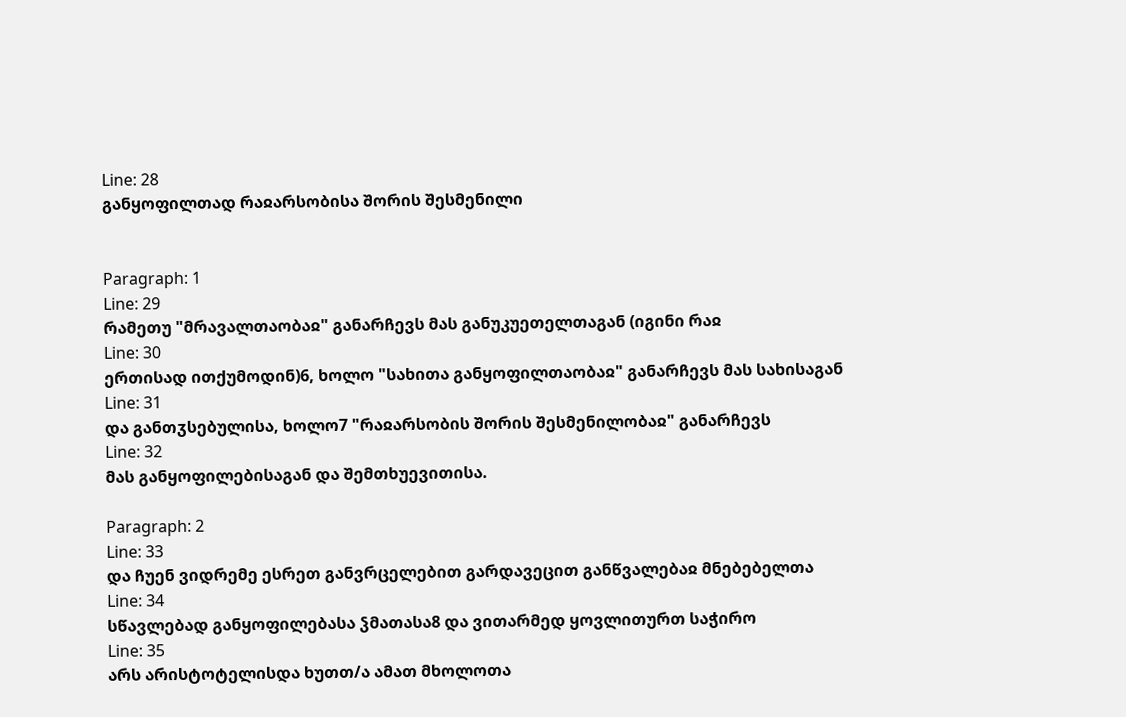Line: 28
განყოფილთად რაჲარსობისა შორის შესმენილი


Paragraph: 1
Line: 29
რამეთუ "მრავალთაობაჲ" განარჩევს მას განუკუეთელთაგან (იგინი რაჲ
Line: 30
ერთისად ითქუმოდინ)6, ხოლო "სახითა განყოფილთაობაჲ" განარჩევს მას სახისაგან
Line: 31
და განთჳსებულისა, ხოლო7 "რაჲარსობის შორის შესმენილობაჲ" განარჩევს
Line: 32
მას განყოფილებისაგან და შემთხუევითისა.

Paragraph: 2
Line: 33
და ჩუენ ვიდრემე ესრეთ განვრცელებით გარდავეცით განწვალებაჲ მნებებელთა
Line: 34
სწავლებად განყოფილებასა ჴმათასა8 და ვითარმედ ყოვლითურთ საჭირო
Line: 35
არს არისტოტელისდა ხუთთ/ა ამათ მხოლოთა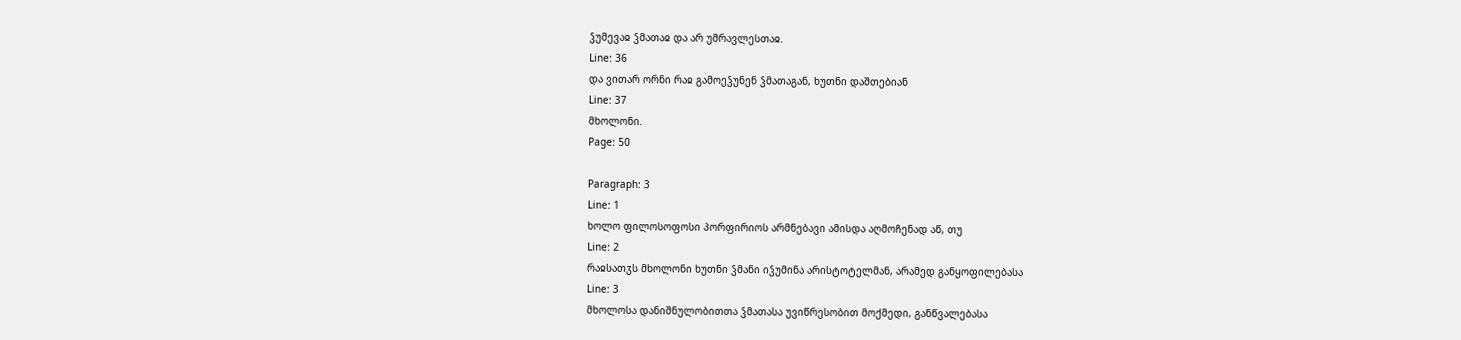ჴუმევაჲ ჴმათაჲ და არ უმრავლესთაჲ.
Line: 36
და ვითარ ორნი რაჲ გამოეჴუნენ ჴმათაგან, ხუთნი დაშთებიან
Line: 37
მხოლონი.
Page: 50

Paragraph: 3
Line: 1
ხოლო ფილოსოფოსი პორფირიოს არმნებავი ამისდა აღმოჩენად აწ, თუ
Line: 2
რაჲსათჳს მხოლონი ხუთნი ჴმანი იჴუმინა არისტოტელმან, არამედ განყოფილებასა
Line: 3
მხოლოსა დანიშნულობითთა ჴმათასა უვიწრესობით მოქმედი, განწვალებასა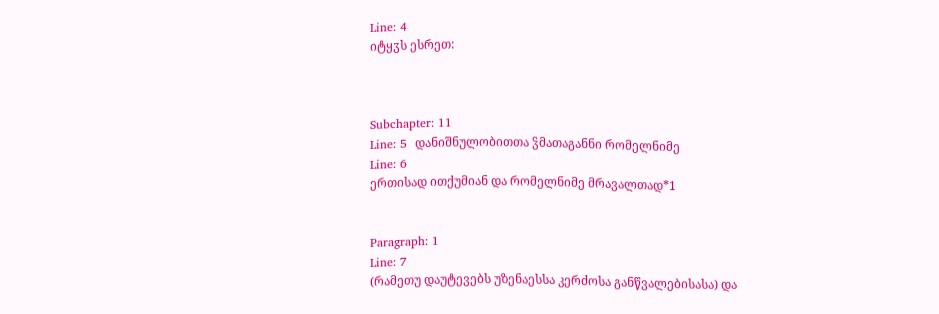Line: 4
იტყჳს ესრეთ:



Subchapter: 11
Line: 5  დანიშნულობითთა ჴმათაგანნი რომელნიმე
Line: 6
ერთისად ითქუმიან და რომელნიმე მრავალთად*1


Paragraph: 1
Line: 7
(რამეთუ დაუტევებს უზენაესსა კერძოსა განწვალებისასა) და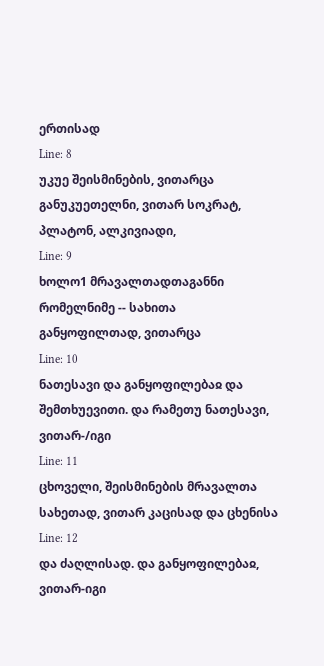ერთისად
Line: 8
უკუე შეისმინების, ვითარცა განუკუეთელნი, ვითარ სოკრატ, პლატონ, ალკივიადი,
Line: 9
ხოლო1 მრავალთადთაგანნი რომელნიმე -- სახითა განყოფილთად, ვითარცა
Line: 10
ნათესავი და განყოფილებაჲ და შემთხუევითი. და რამეთუ ნათესავი, ვითარ-/იგი
Line: 11
ცხოველი, შეისმინების მრავალთა სახეთად, ვითარ კაცისად და ცხენისა
Line: 12
და ძაღლისად. და განყოფილებაჲ, ვითარ-იგი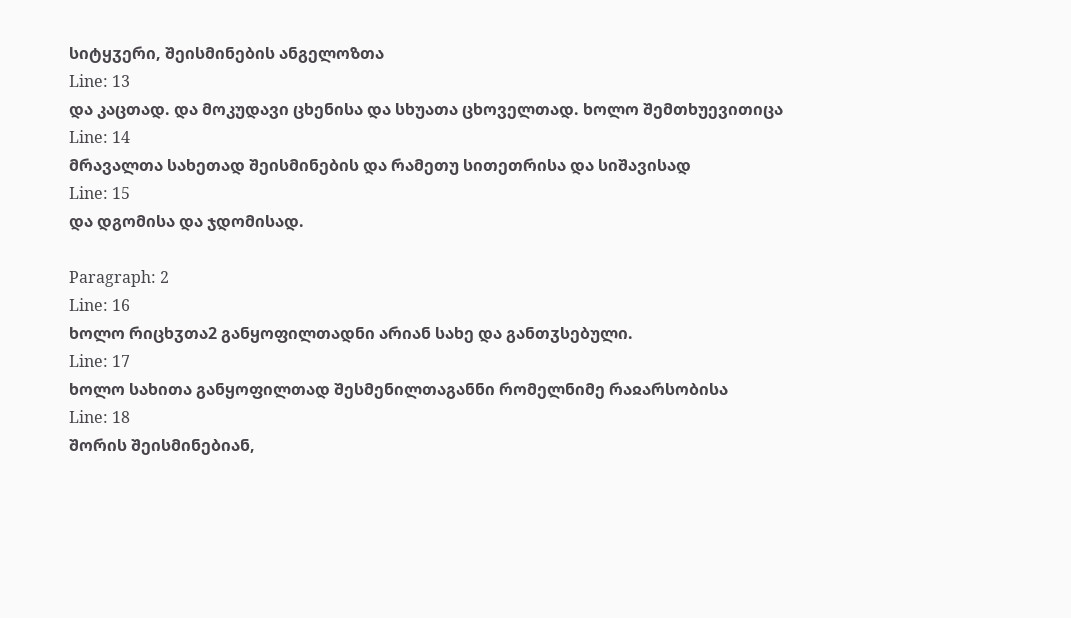სიტყჳერი, შეისმინების ანგელოზთა
Line: 13
და კაცთად. და მოკუდავი ცხენისა და სხუათა ცხოველთად. ხოლო შემთხუევითიცა
Line: 14
მრავალთა სახეთად შეისმინების და რამეთუ სითეთრისა და სიშავისად
Line: 15
და დგომისა და ჯდომისად.

Paragraph: 2
Line: 16
ხოლო რიცხჳთა2 განყოფილთადნი არიან სახე და განთჳსებული.
Line: 17
ხოლო სახითა განყოფილთად შესმენილთაგანნი რომელნიმე რაჲარსობისა
Line: 18
შორის შეისმინებიან,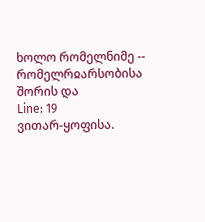ხოლო რომელნიმე -- რომელრჲარსობისა შორის და
Line: 19
ვითარ-ყოფისა.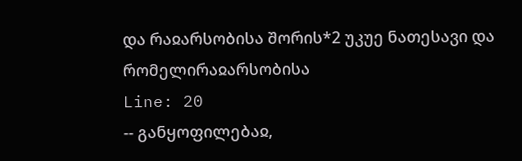და რაჲარსობისა შორის*2 უკუე ნათესავი და რომელირაჲარსობისა
Line: 20
-- განყოფილებაჲ,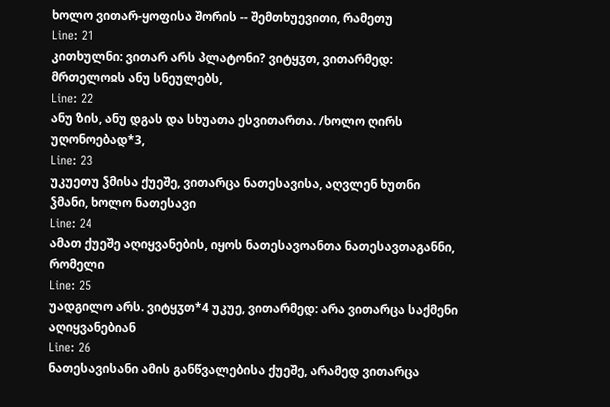ხოლო ვითარ-ყოფისა შორის -- შემთხუევითი, რამეთუ
Line: 21
კითხულნი: ვითარ არს პლატონი? ვიტყჳთ, ვითარმედ: მრთელოჲს ანუ სნეულებს,
Line: 22
ანუ ზის, ანუ დგას და სხუათა ესვითართა. /ხოლო ღირს უღონოებად*3,
Line: 23
უკუეთუ ჴმისა ქუეშე, ვითარცა ნათესავისა, აღვლენ ხუთნი ჴმანი, ხოლო ნათესავი
Line: 24
ამათ ქუეშე აღიყვანების, იყოს ნათესავოანთა ნათესავთაგანნი, რომელი
Line: 25
უადგილო არს. ვიტყჳთ*4 უკუე, ვითარმედ: არა ვითარცა საქმენი აღიყვანებიან
Line: 26
ნათესავისანი ამის განწვალებისა ქუეშე, არამედ ვითარცა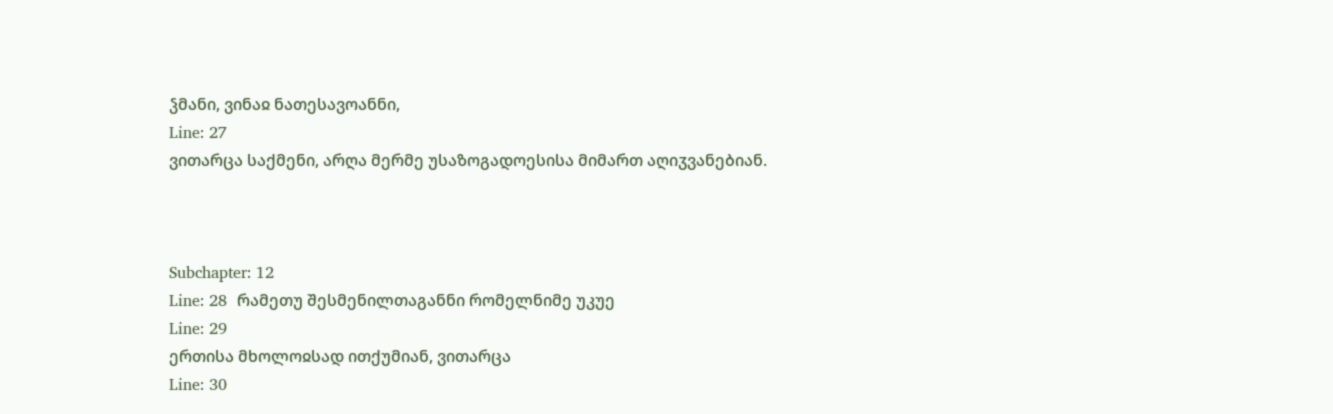ჴმანი, ვინაჲ ნათესავოანნი,
Line: 27
ვითარცა საქმენი, არღა მერმე უსაზოგადოესისა მიმართ აღიჳვანებიან.



Subchapter: 12
Line: 28  რამეთუ შესმენილთაგანნი რომელნიმე უკუე
Line: 29
ერთისა მხოლოჲსად ითქუმიან, ვითარცა
Line: 30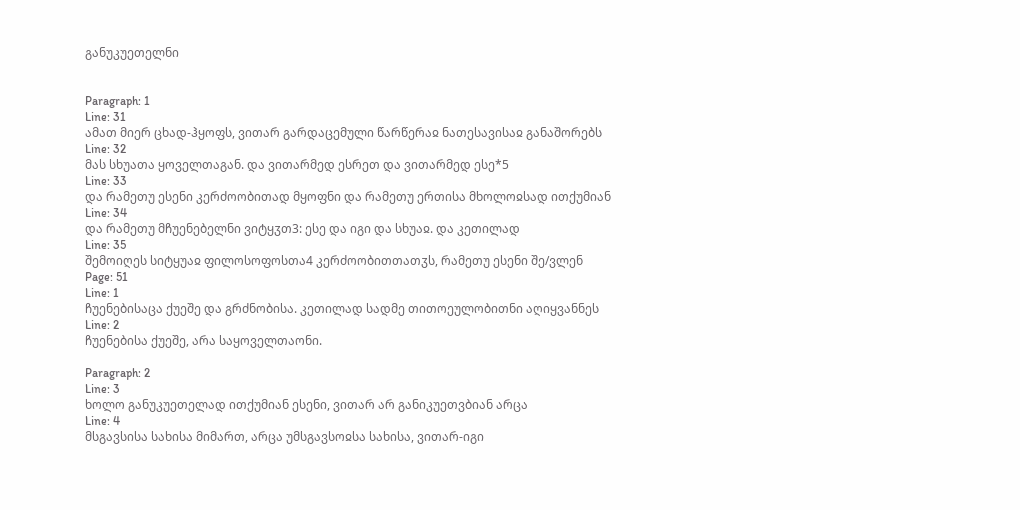განუკუეთელნი


Paragraph: 1
Line: 31
ამათ მიერ ცხად-ჰყოფს, ვითარ გარდაცემული წარწერაჲ ნათესავისაჲ განაშორებს
Line: 32
მას სხუათა ყოველთაგან. და ვითარმედ ესრეთ და ვითარმედ ესე*5
Line: 33
და რამეთუ ესენი კერძოობითად მყოფნი და რამეთუ ერთისა მხოლოჲსად ითქუმიან
Line: 34
და რამეთუ მჩუენებელნი ვიტყჳთ3: ესე და იგი და სხუაჲ. და კეთილად
Line: 35
შემოიღეს სიტყუაჲ ფილოსოფოსთა4 კერძოობითთათჳს, რამეთუ ესენი შე/ვლენ
Page: 51
Line: 1
ჩუენებისაცა ქუეშე და გრძნობისა. კეთილად სადმე თითოეულობითნი აღიყვანნეს
Line: 2
ჩუენებისა ქუეშე, არა საყოველთაონი.

Paragraph: 2
Line: 3
ხოლო განუკუეთელად ითქუმიან ესენი, ვითარ არ განიკუეთვბიან არცა
Line: 4
მსგავსისა სახისა მიმართ, არცა უმსგავსოჲსა სახისა, ვითარ-იგი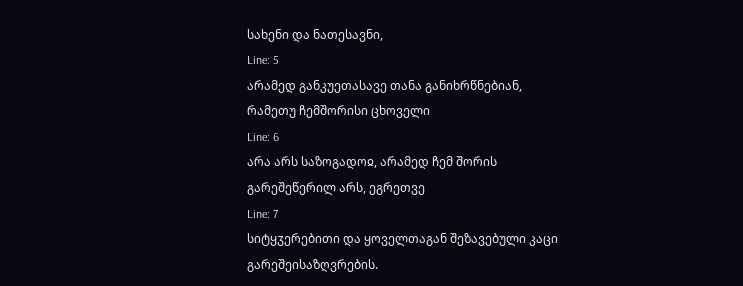სახენი და ნათესავნი,
Line: 5
არამედ განკუეთასავე თანა განიხრწნებიან, რამეთუ ჩემშორისი ცხოველი
Line: 6
არა არს საზოგადოჲ, არამედ ჩემ შორის გარეშეწერილ არს, ეგრეთვე
Line: 7
სიტყჳერებითი და ყოველთაგან შეზავებული კაცი გარეშეისაზღვრების.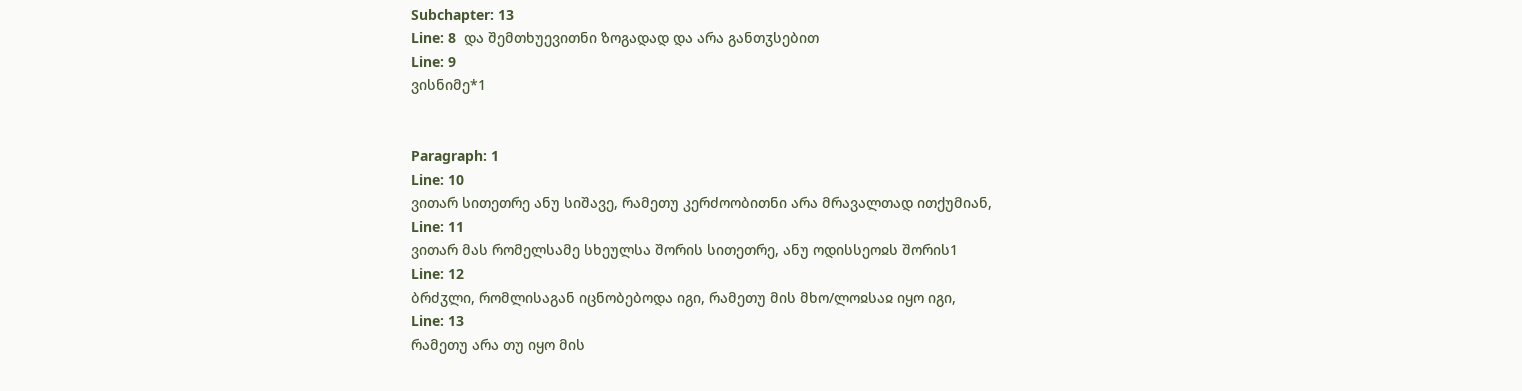Subchapter: 13
Line: 8  და შემთხუევითნი ზოგადად და არა განთჳსებით
Line: 9
ვისნიმე*1


Paragraph: 1
Line: 10
ვითარ სითეთრე ანუ სიშავე, რამეთუ კერძოობითნი არა მრავალთად ითქუმიან,
Line: 11
ვითარ მას რომელსამე სხეულსა შორის სითეთრე, ანუ ოდისსეოჲს შორის1
Line: 12
ბრძჳლი, რომლისაგან იცნობებოდა იგი, რამეთუ მის მხო/ლოჲსაჲ იყო იგი,
Line: 13
რამეთუ არა თუ იყო მის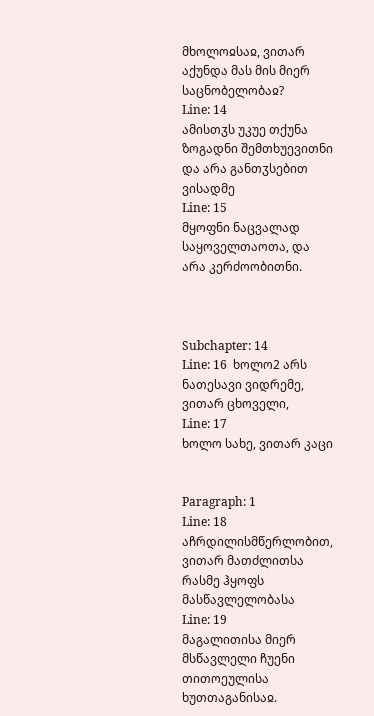მხოლოჲსაჲ, ვითარ აქუნდა მას მის მიერ საცნობელობაჲ?
Line: 14
ამისთჳს უკუე თქუნა ზოგადნი შემთხუევითნი და არა განთჳსებით ვისადმე
Line: 15
მყოფნი ნაცვალად საყოველთაოთა, და არა კერძოობითნი.



Subchapter: 14
Line: 16  ხოლო2 არს ნათესავი ვიდრემე, ვითარ ცხოველი,
Line: 17
ხოლო სახე, ვითარ კაცი


Paragraph: 1
Line: 18
აჩრდილისმწერლობით, ვითარ მათძლითსა რასმე ჰყოფს მასწავლელობასა
Line: 19
მაგალითისა მიერ მსწავლელი ჩუენი თითოეულისა ხუთთაგანისაჲ.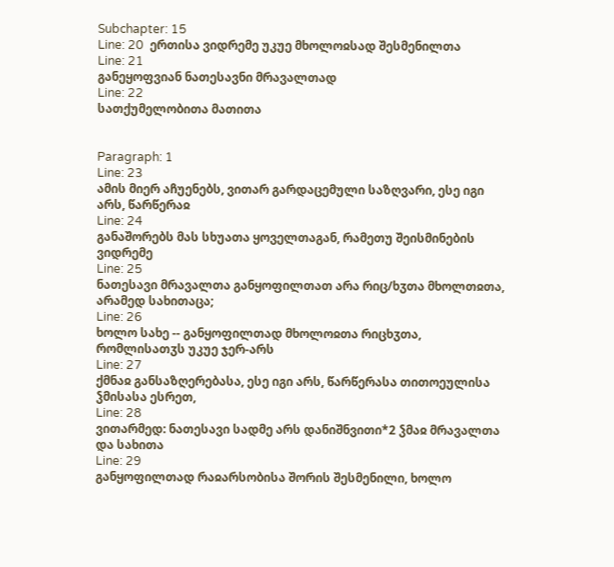Subchapter: 15
Line: 20  ერთისა ვიდრემე უკუე მხოლოჲსად შესმენილთა
Line: 21
განეყოფვიან ნათესავნი მრავალთად
Line: 22
სათქუმელობითა მათითა


Paragraph: 1
Line: 23
ამის მიერ აჩუენებს, ვითარ გარდაცემული საზღვარი, ესე იგი არს, წარწერაჲ
Line: 24
განაშორებს მას სხუათა ყოველთაგან, რამეთუ შეისმინების ვიდრემე
Line: 25
ნათესავი მრავალთა განყოფილთათ არა რიც/ხჳთა მხოლთჲთა, არამედ სახითაცა;
Line: 26
ხოლო სახე -- განყოფილთად მხოლოჲთა რიცხჳთა, რომლისათჳს უკუე ჯერ-არს
Line: 27
ქმნაჲ განსაზღერებასა, ესე იგი არს, წარწერასა თითოეულისა ჴმისასა ესრეთ,
Line: 28
ვითარმედ: ნათესავი სადმე არს დანიშნვითი*2 ჴმაჲ მრავალთა და სახითა
Line: 29
განყოფილთად რაჲარსობისა შორის შესმენილი, ხოლო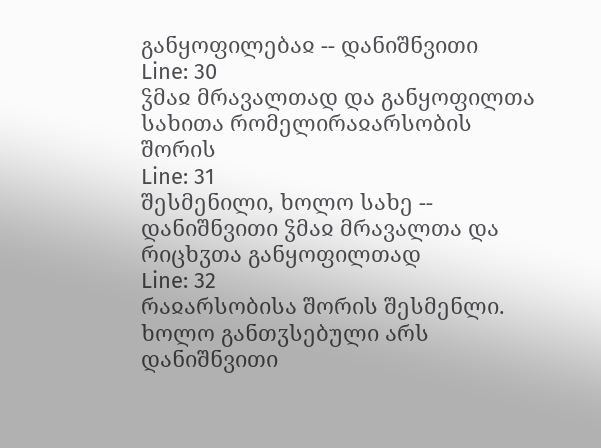განყოფილებაჲ -- დანიშნვითი
Line: 30
ჴმაჲ მრავალთად და განყოფილთა სახითა რომელირაჲარსობის შორის
Line: 31
შესმენილი, ხოლო სახე -- დანიშნვითი ჴმაჲ მრავალთა და რიცხჳთა განყოფილთად
Line: 32
რაჲარსობისა შორის შესმენლი. ხოლო განთჳსებული არს დანიშნვითი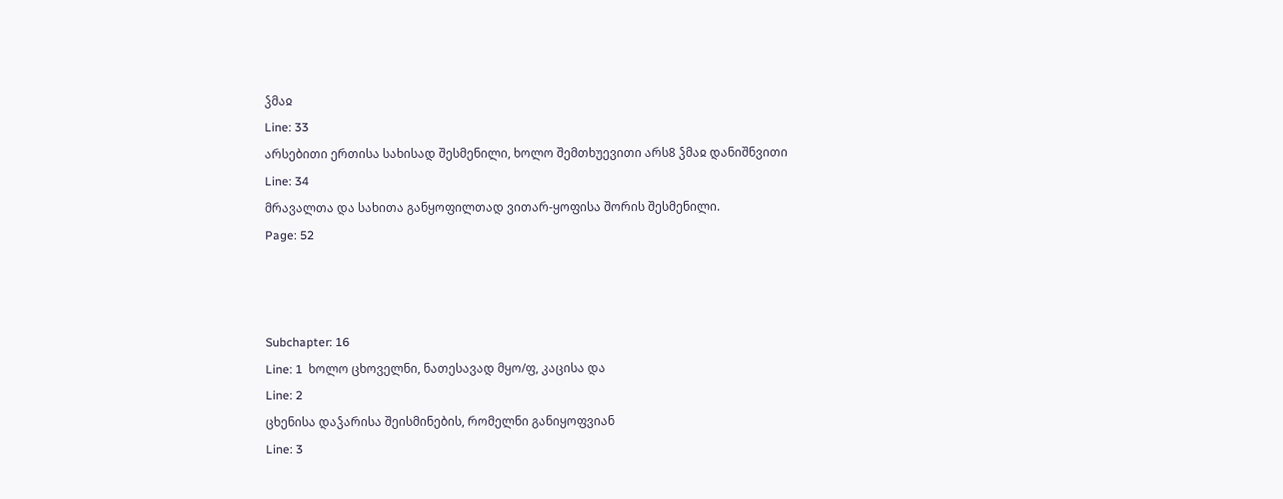ჴმაჲ
Line: 33
არსებითი ერთისა სახისად შესმენილი, ხოლო შემთხუევითი არს8 ჴმაჲ დანიშნვითი
Line: 34
მრავალთა და სახითა განყოფილთად ვითარ-ყოფისა შორის შესმენილი.
Page: 52



Subchapter: 16
Line: 1  ხოლო ცხოველნი, ნათესავად მყო/ფ, კაცისა და
Line: 2
ცხენისა დაჴარისა შეისმინების, რომელნი განიყოფვიან
Line: 3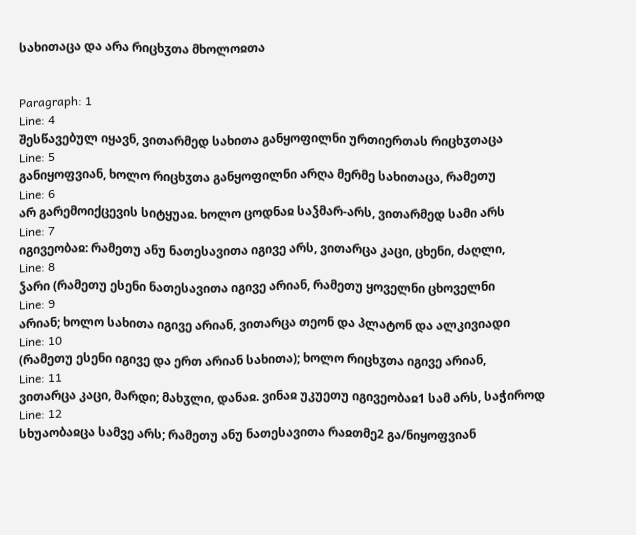სახითაცა და არა რიცხჳთა მხოლოჲთა


Paragraph: 1
Line: 4
შესწავებულ იყავნ, ვითარმედ სახითა განყოფილნი ურთიერთას რიცხჳთაცა
Line: 5
განიყოფვიან, ხოლო რიცხჳთა განყოფილნი არღა მერმე სახითაცა, რამეთუ
Line: 6
არ გარემოიქცევის სიტყუაჲ. ხოლო ცოდნაჲ საჴმარ-არს, ვითარმედ სამი არს
Line: 7
იგივეობაჲ: რამეთუ ანუ ნათესავითა იგივე არს, ვითარცა კაცი, ცხენი, ძაღლი,
Line: 8
ჴარი (რამეთუ ესენი ნათესავითა იგივე არიან, რამეთუ ყოველნი ცხოველნი
Line: 9
არიან; ხოლო სახითა იგივე არიან, ვითარცა თეონ და პლატონ და ალკივიადი
Line: 10
(რამეთუ ესენი იგივე და ერთ არიან სახითა); ხოლო რიცხჳთა იგივე არიან,
Line: 11
ვითარცა კაცი, მარდი; მახჳლი, დანაჲ. ვინაჲ უკუეთუ იგივეობაჲ1 სამ არს, საჭიროდ
Line: 12
სხუაობაჲცა სამვე არს; რამეთუ ანუ ნათესავითა რაჲთმე2 გა/ნიყოფვიან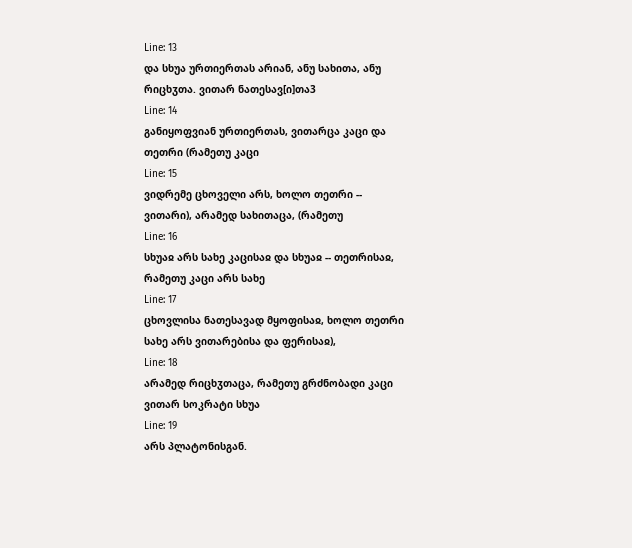Line: 13
და სხუა ურთიერთას არიან, ანუ სახითა, ანუ რიცხჳთა. ვითარ ნათესავ[ი]თა3
Line: 14
განიყოფვიან ურთიერთას, ვითარცა კაცი და თეთრი (რამეთუ კაცი
Line: 15
ვიდრემე ცხოველი არს, ხოლო თეთრი -- ვითარი), არამედ სახითაცა, (რამეთუ
Line: 16
სხუაჲ არს სახე კაცისაჲ და სხუაჲ -- თეთრისაჲ, რამეთუ კაცი არს სახე
Line: 17
ცხოვლისა ნათესავად მყოფისაჲ, ხოლო თეთრი სახე არს ვითარებისა და ფერისაჲ),
Line: 18
არამედ რიცხჳთაცა, რამეთუ გრძნობადი კაცი ვითარ სოკრატი სხუა
Line: 19
არს პლატონისგან.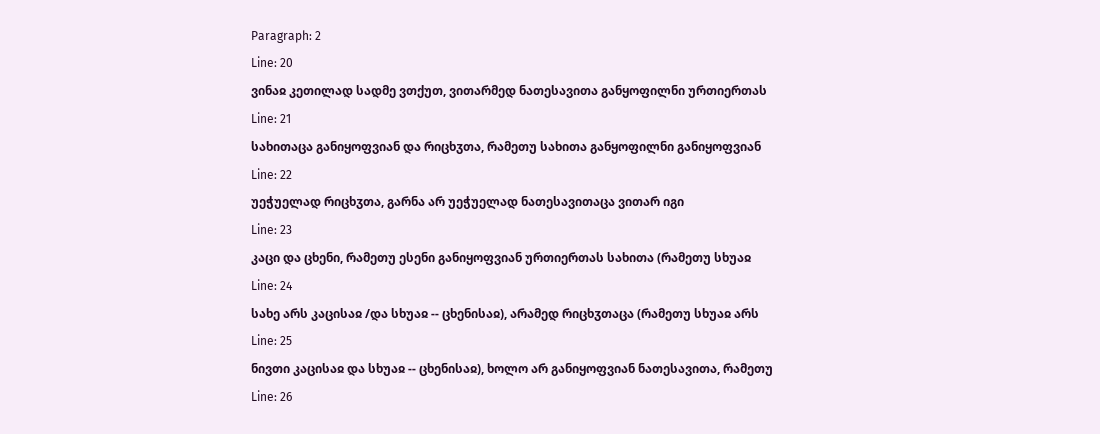Paragraph: 2
Line: 20
ვინაჲ კეთილად სადმე ვთქუთ, ვითარმედ ნათესავითა განყოფილნი ურთიერთას
Line: 21
სახითაცა განიყოფვიან და რიცხჳთა, რამეთუ სახითა განყოფილნი განიყოფვიან
Line: 22
უეჭუელად რიცხჳთა, გარნა არ უეჭუელად ნათესავითაცა ვითარ იგი
Line: 23
კაცი და ცხენი, რამეთუ ესენი განიყოფვიან ურთიერთას სახითა (რამეთუ სხუაჲ
Line: 24
სახე არს კაცისაჲ /და სხუაჲ -- ცხენისაჲ), არამედ რიცხჳთაცა (რამეთუ სხუაჲ არს
Line: 25
ნივთი კაცისაჲ და სხუაჲ -- ცხენისაჲ), ხოლო არ განიყოფვიან ნათესავითა, რამეთუ
Line: 26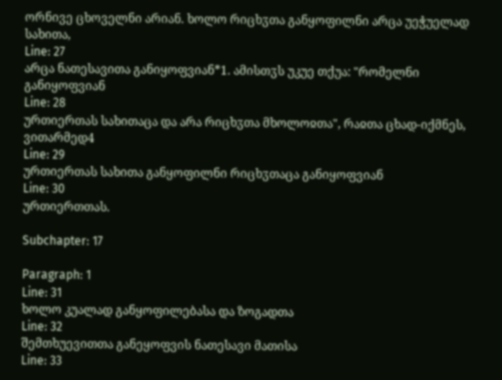ორნივე ცხოველნი არიან. ხოლო რიცხჳთა განყოფილნი არცა უეჭუელად სახითა,
Line: 27
არცა ნათესავითა განიყოფვიან*1. ამისთჳს უკუე თქუა: "რომელნი განიყოფვიან
Line: 28
ურთიერთას სახითაცა და არა რიცხჳთა მხოლოჲთა", რაჲთა ცხად-იქმნეს, ვითარმედ4
Line: 29
ურთიერთას სახითა განყოფილნი რიცხჳთაცა განიყოფვიან
Line: 30
ურთიერთთას.

Subchapter: 17

Paragraph: 1
Line: 31
ხოლო კუალად განყოფილებასა და ზოგადთა
Line: 32
შემთხუევითთა განეყოფვის ნათესავი მათისა
Line: 33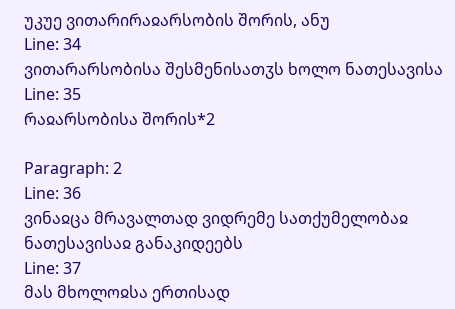უკუე ვითარირაჲარსობის შორის, ანუ
Line: 34
ვითარარსობისა შესმენისათჳს ხოლო ნათესავისა
Line: 35
რაჲარსობისა შორის*2

Paragraph: 2
Line: 36
ვინაჲცა მრავალთად ვიდრემე სათქუმელობაჲ ნათესავისაჲ განაკიდეებს
Line: 37
მას მხოლოჲსა ერთისად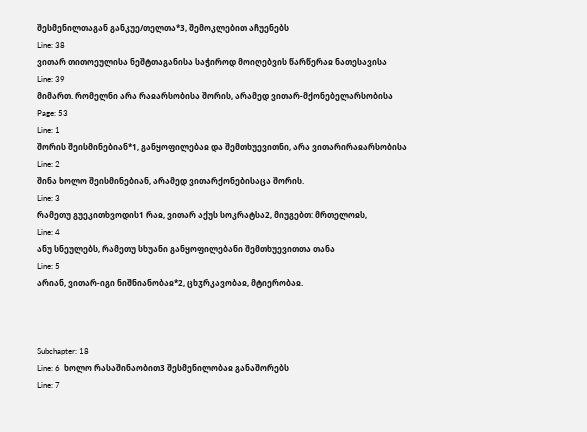შესმენილთაგან განკუე/თელთა*3, შემოკლებით აჩუენებს
Line: 38
ვითარ თითოეულისა ნეშტთაგანისა საჭიროდ მოიღებვის წარწერაჲ ნათესავისა
Line: 39
მიმართ. რომელნი არა რაჲარსობისა შორის, არამედ ვითარ-მქონებელარსობისა
Page: 53
Line: 1
შორის შეისმინებიან*1, განყოფილებაჲ და შემთხუევითნი, არა ვითარირაჲარსობისა
Line: 2
შინა ხოლო შეისმინებიან, არამედ ვითარქონებისაცა შორის.
Line: 3
რამეთუ გუეკითხვოდის1 რაჲ, ვითარ აქუს სოკრატსა2, მიუგებთ: მრთელოჲს,
Line: 4
ანუ სნეულებს, რამეთუ სხუანი განყოფილებანი შემთხუევითთა თანა
Line: 5
არიან, ვითარ-იგი ნიშნიანობაჲ*2, ცხჳრკავობაჲ, მტიერობაჲ.



Subchapter: 18
Line: 6  ხოლო რასაშინაობით3 შესმენილობაჲ განაშორებს
Line: 7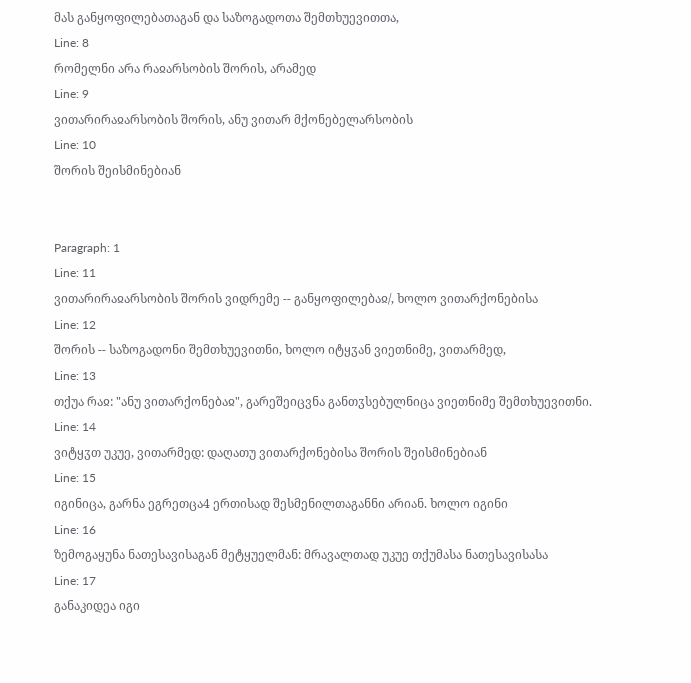მას განყოფილებათაგან და საზოგადოთა შემთხუევითთა,
Line: 8
რომელნი არა რაჲარსობის შორის, არამედ
Line: 9
ვითარირაჲარსობის შორის, ანუ ვითარ მქონებელარსობის
Line: 10
შორის შეისმინებიან


Paragraph: 1
Line: 11
ვითარირაჲარსობის შორის ვიდრემე -- განყოფილებაჲ/, ხოლო ვითარქონებისა
Line: 12
შორის -- საზოგადონი შემთხუევითნი, ხოლო იტყჳან ვიეთნიმე, ვითარმედ,
Line: 13
თქუა რაჲ: "ანუ ვითარქონებაჲ", გარეშეიცვნა განთჳსებულნიცა ვიეთნიმე შემთხუევითნი.
Line: 14
ვიტყჳთ უკუე, ვითარმედ: დაღათუ ვითარქონებისა შორის შეისმინებიან
Line: 15
იგინიცა, გარნა ეგრეთცა4 ერთისად შესმენილთაგანნი არიან. ხოლო იგინი
Line: 16
ზემოგაყუნა ნათესავისაგან მეტყუელმან: მრავალთად უკუე თქუმასა ნათესავისასა
Line: 17
განაკიდეა იგი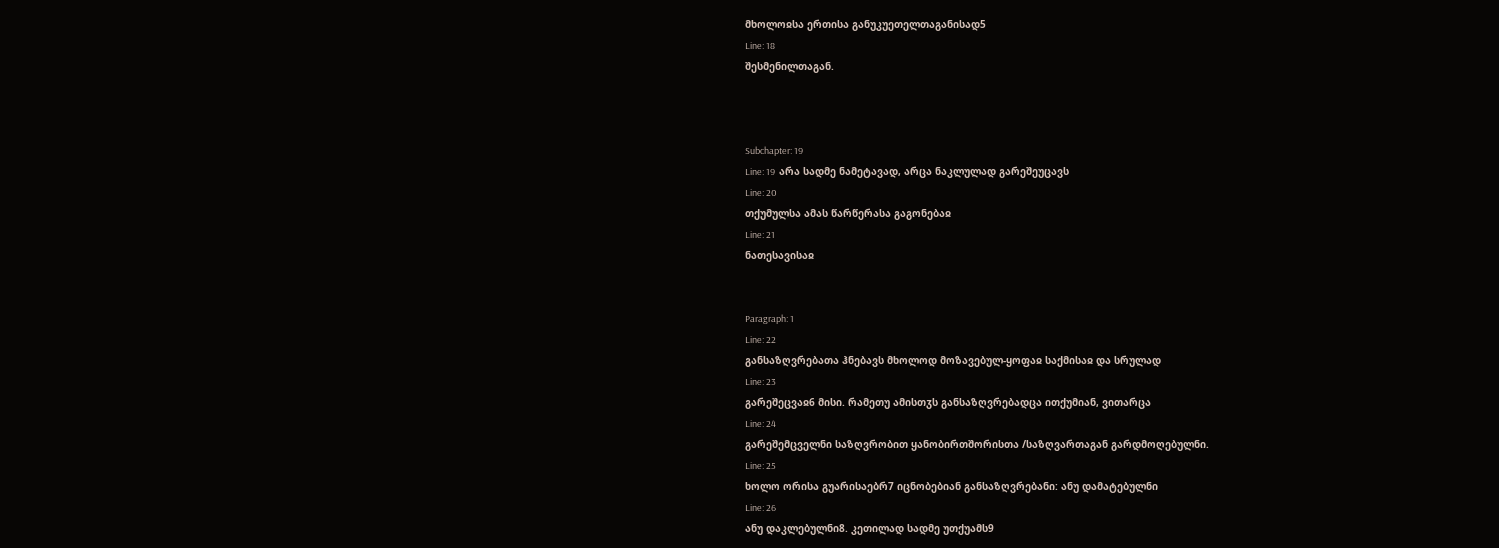მხოლოჲსა ერთისა განუკუეთელთაგანისად5
Line: 18
შესმენილთაგან.



Subchapter: 19
Line: 19  არა სადმე ნამეტავად, არცა ნაკლულად გარეშეუცავს
Line: 20
თქუმულსა ამას წარწერასა გაგონებაჲ
Line: 21
ნათესავისაჲ


Paragraph: 1
Line: 22
განსაზღვრებათა ჰნებავს მხოლოდ მოზავებულ-ყოფაჲ საქმისაჲ და სრულად
Line: 23
გარეშეცვაჲ6 მისი. რამეთუ ამისთჳს განსაზღვრებადცა ითქუმიან, ვითარცა
Line: 24
გარეშემცველნი საზღვრობით ყანობირთშორისთა /საზღვართაგან გარდმოღებულნი.
Line: 25
ხოლო ორისა გუარისაებრ7 იცნობებიან განსაზღვრებანი: ანუ დამატებულნი
Line: 26
ანუ დაკლებულნი8. კეთილად სადმე უთქუამს9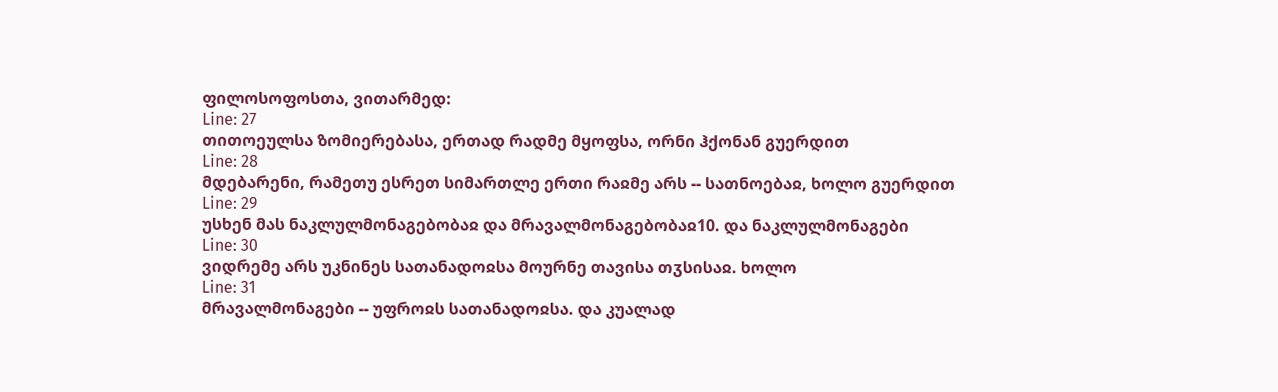ფილოსოფოსთა, ვითარმედ:
Line: 27
თითოეულსა ზომიერებასა, ერთად რადმე მყოფსა, ორნი ჰქონან გუერდით
Line: 28
მდებარენი, რამეთუ ესრეთ სიმართლე ერთი რაჲმე არს -- სათნოებაჲ, ხოლო გუერდით
Line: 29
უსხენ მას ნაკლულმონაგებობაჲ და მრავალმონაგებობაჲ10. და ნაკლულმონაგები
Line: 30
ვიდრემე არს უკნინეს სათანადოჲსა მოურნე თავისა თჳსისაჲ. ხოლო
Line: 31
მრავალმონაგები -- უფროჲს სათანადოჲსა. და კუალად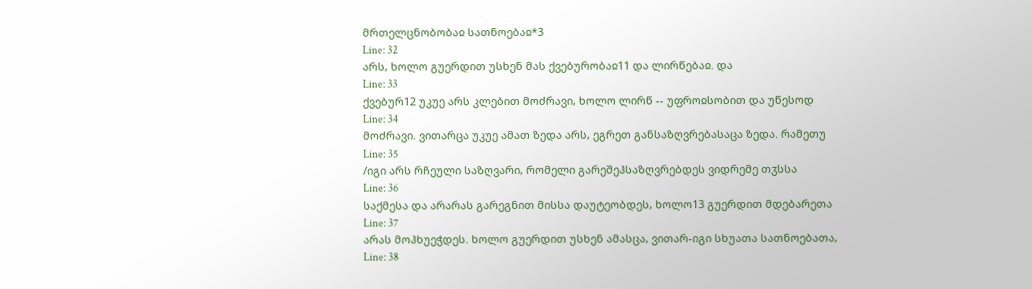მრთელცნობობაჲ სათნოებაჲ*3
Line: 32
არს, ხოლო გუერდით უსხენ მას ქვებურობაჲ11 და ლირწებაჲ. და
Line: 33
ქვებურ12 უკუე არს კლებით მოძრავი, ხოლო ლირწ -- უფროჲსობით და უწესოდ
Line: 34
მოძრავი. ვითარცა უკუე ამათ ზედა არს, ეგრეთ განსაზღვრებასაცა ზედა. რამეთუ
Line: 35
/იგი არს რჩეული საზღვარი, რომელი გარეშეჰსაზღვრებდეს ვიდრემე თჳსსა
Line: 36
საქმესა და არარას გარეგნით მისსა დაუტეობდეს, ხოლო13 გუერდით მდებარეთა
Line: 37
არას მოჰხუეჭდეს. ხოლო გუერდით უსხენ ამასცა, ვითარ-იგი სხუათა სათნოებათა,
Line: 38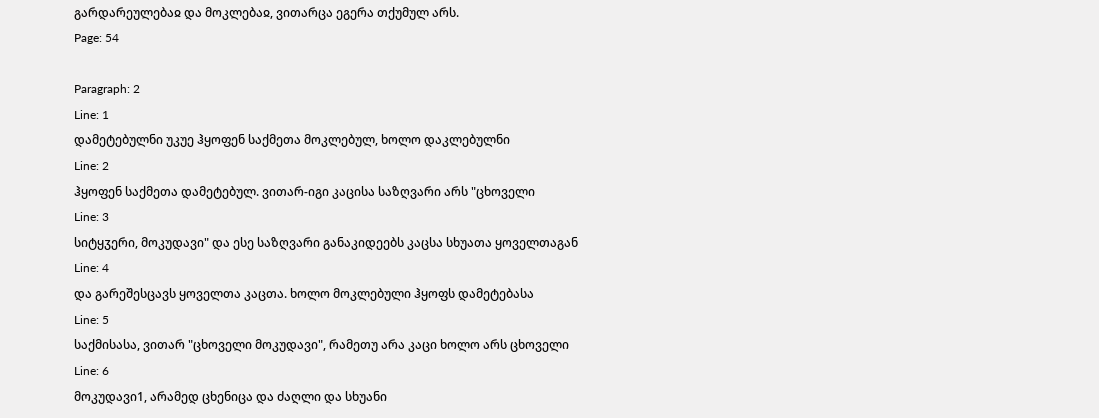გარდარეულებაჲ და მოკლებაჲ, ვითარცა ეგერა თქუმულ არს.
Page: 54

Paragraph: 2
Line: 1
დამეტებულნი უკუე ჰყოფენ საქმეთა მოკლებულ, ხოლო დაკლებულნი
Line: 2
ჰყოფენ საქმეთა დამეტებულ. ვითარ-იგი კაცისა საზღვარი არს "ცხოველი
Line: 3
სიტყჳერი, მოკუდავი" და ესე საზღვარი განაკიდეებს კაცსა სხუათა ყოველთაგან
Line: 4
და გარეშესცავს ყოველთა კაცთა. ხოლო მოკლებული ჰყოფს დამეტებასა
Line: 5
საქმისასა, ვითარ "ცხოველი მოკუდავი", რამეთუ არა კაცი ხოლო არს ცხოველი
Line: 6
მოკუდავი1, არამედ ცხენიცა და ძაღლი და სხუანი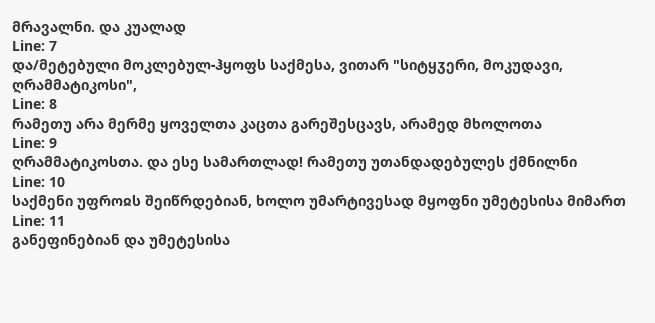მრავალნი. და კუალად
Line: 7
და/მეტებული მოკლებულ-ჰყოფს საქმესა, ვითარ "სიტყჳერი, მოკუდავი, ღრამმატიკოსი",
Line: 8
რამეთუ არა მერმე ყოველთა კაცთა გარეშესცავს, არამედ მხოლოთა
Line: 9
ღრამმატიკოსთა. და ესე სამართლად! რამეთუ უთანდადებულეს ქმნილნი
Line: 10
საქმენი უფროჲს შეიწრდებიან, ხოლო უმარტივესად მყოფნი უმეტესისა მიმართ
Line: 11
განეფინებიან და უმეტესისა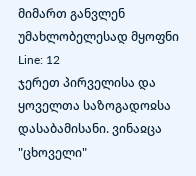მიმართ განვლენ უმახლობელესად მყოფნი
Line: 12
ჯერეთ პირველისა და ყოველთა საზოგადოჲსა დასაბამისანი. ვინაჲცა "ცხოველი"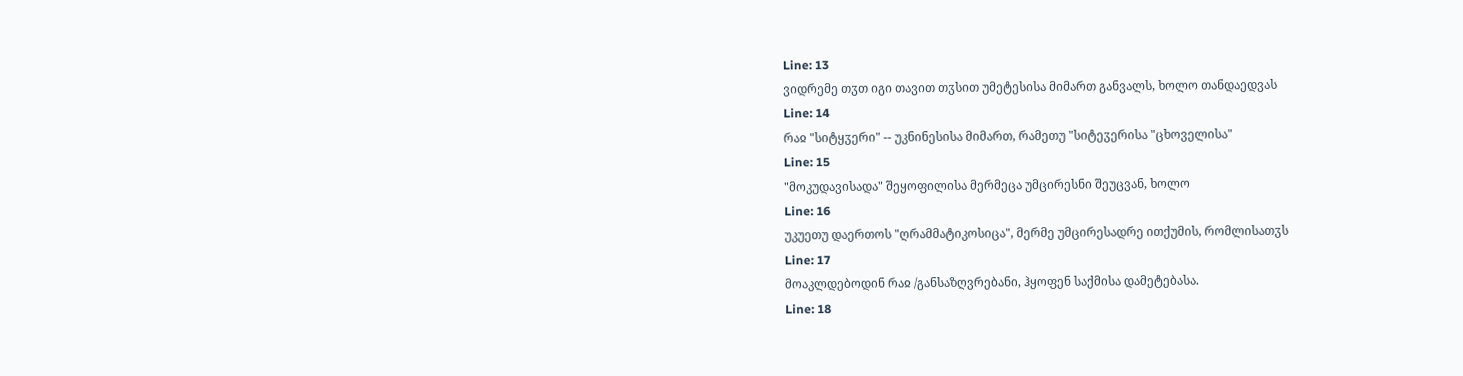Line: 13
ვიდრემე თჳთ იგი თავით თჳსით უმეტესისა მიმართ განვალს, ხოლო თანდაედვას
Line: 14
რაჲ "სიტყჳერი" -- უკნინესისა მიმართ, რამეთუ "სიტეჳერისა "ცხოველისა"
Line: 15
"მოკუდავისადა" შეყოფილისა მერმეცა უმცირესნი შეუცვან, ხოლო
Line: 16
უკუეთუ დაერთოს "ღრამმატიკოსიცა", მერმე უმცირესადრე ითქუმის, რომლისათჳს
Line: 17
მოაკლდებოდინ რაჲ /განსაზღვრებანი, ჰყოფენ საქმისა დამეტებასა.
Line: 18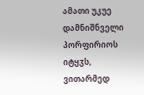ამათი უკუე დამნიშნველი პორფირიოს იტყჳს, ვითარმედ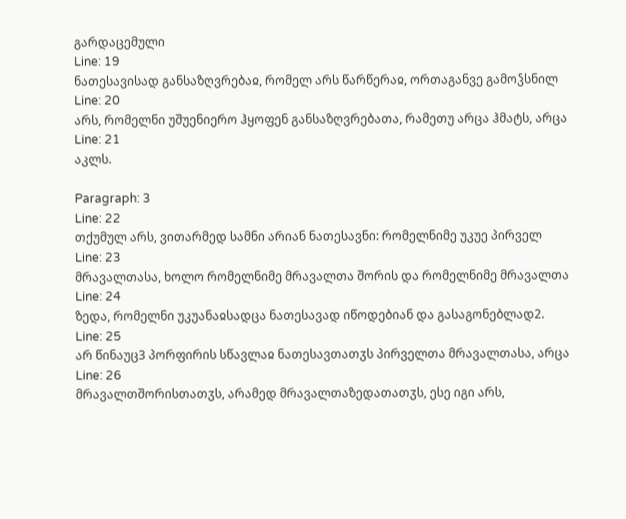გარდაცემული
Line: 19
ნათესავისად განსაზღვრებაჲ, რომელ არს წარწერაჲ, ორთაგანვე გამოჴსნილ
Line: 20
არს, რომელნი უშუენიერო ჰყოფენ განსაზღვრებათა, რამეთუ არცა ჰმატს, არცა
Line: 21
აკლს.

Paragraph: 3
Line: 22
თქუმულ არს, ვითარმედ სამნი არიან ნათესავნი: რომელნიმე უკუე პირველ
Line: 23
მრავალთასა, ხოლო რომელნიმე მრავალთა შორის და რომელნიმე მრავალთა
Line: 24
ზედა, რომელნი უკუანაჲსადცა ნათესავად იწოდებიან და გასაგონებლად2.
Line: 25
არ წინაუც3 პორფირის სწავლაჲ ნათესავთათჳს პირველთა მრავალთასა, არცა
Line: 26
მრავალთშორისთათჳს, არამედ მრავალთაზედათათჳს, ესე იგი არს,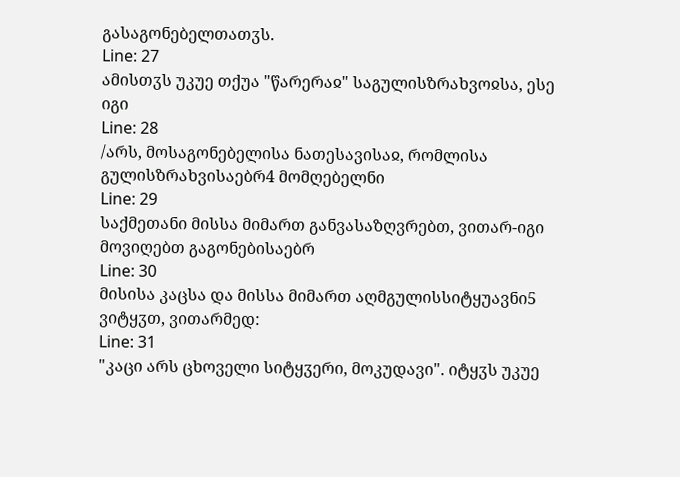გასაგონებელთათჳს.
Line: 27
ამისთჳს უკუე თქუა "წარერაჲ" საგულისზრახვოჲსა, ესე იგი
Line: 28
/არს, მოსაგონებელისა ნათესავისაჲ, რომლისა გულისზრახვისაებრ4 მომღებელნი
Line: 29
საქმეთანი მისსა მიმართ განვასაზღვრებთ, ვითარ-იგი მოვიღებთ გაგონებისაებრ
Line: 30
მისისა კაცსა და მისსა მიმართ აღმგულისსიტყუავნი5 ვიტყჳთ, ვითარმედ:
Line: 31
"კაცი არს ცხოველი სიტყჳერი, მოკუდავი". იტყჳს უკუე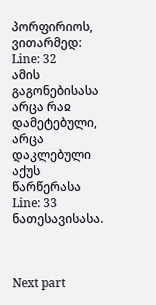პორფირიოს, ვითარმედ:
Line: 32
ამის გაგონებისასა არცა რაჲ დამეტებული, არცა დაკლებული აქუს წარწერასა
Line: 33
ნათესავისასა.



Next part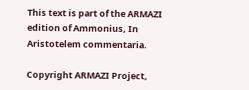This text is part of the ARMAZI edition of Ammonius, In Aristotelem commentaria.

Copyright ARMAZI Project,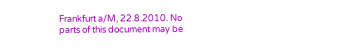Frankfurt a/M, 22.8.2010. No parts of this document may be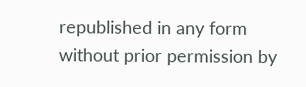republished in any form without prior permission by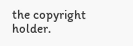the copyright holder.